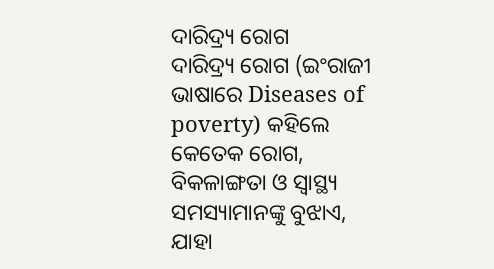ଦାରିଦ୍ର୍ୟ ରୋଗ
ଦାରିଦ୍ର୍ୟ ରୋଗ (ଇଂରାଜୀ ଭାଷାରେ Diseases of poverty) କହିଲେ କେତେକ ରୋଗ, ବିକଳାଙ୍ଗତା ଓ ସ୍ୱାସ୍ଥ୍ୟ ସମସ୍ୟାମାନଙ୍କୁ ବୁଝାଏ, ଯାହା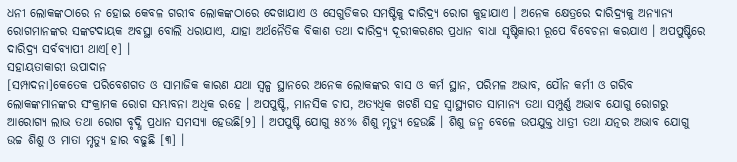ଧନୀ ଲୋକଙ୍କଠାରେ ନ ହୋଇ କେବଳ ଗରୀବ ଲୋକଙ୍କଠାରେ ଦେଖାଯାଏ ଓ ସେଗୁଡିକର ସମଷ୍ଟିକୁ ଦାରିଦ୍ର୍ୟ ରୋଗ କୁହାଯାଏ । ଅନେକ କ୍ଷେତ୍ରରେ ଦାରିଦ୍ର୍ୟକୁ ଅନ୍ୟାନ୍ୟ ରୋଗମାନଙ୍କର ସଙ୍କଟଦାୟକ ଅବସ୍ଥା ବୋଲି ଧରାଯାଏ, ଯାହା ଅର୍ଥନୈତିକ ବିକାଶ ତଥା ଦାରିଦ୍ର୍ୟ ଦୂରୀକରଣର ପ୍ରଧାନ ବାଧା ସୃଷ୍ଟିକାରୀ ରୂପେ ବିବେଚନା କରଯାଏ । ଅପପୁଷ୍ଟିରେ ଦାରିଦ୍ର୍ୟ ସର୍ବବ୍ୟାପୀ ଥାଏ[୧] ।
ସହାୟତାକାରୀ ଉପାଦାନ
[ସମ୍ପାଦନା]କେତେକ ପରିବେଶଗତ ଓ ସାମାଜିକ କାରଣ ଯଥା ସ୍ୱଳ୍ପ ସ୍ଥାନରେ ଅନେକ ଲୋକଙ୍କର ବାସ ଓ କର୍ମ ସ୍ଥାନ, ପରିମଳ ଅଭାବ, ଯୌନ କର୍ମୀ ଓ ଗରିବ ଲୋକଙ୍କମାନଙ୍କର ସଂକ୍ରାମକ ରୋଗ ସମ୍ଭାବନା ଅଧିକ ରହେ । ଅପପୁଷ୍ଟି, ମାନସିକ ଚାପ, ଅତ୍ୟଧିକ ଖଟଣି ସହ ସ୍ୱାସ୍ଥ୍ୟଗତ ସାମାନ୍ୟ ତଥା ସମ୍ପୁର୍ଣ୍ଣ ଅଭାବ ଯୋଗୁ ରୋଗରୁ ଆରୋଗ୍ୟ ଲାଭ ତଥା ରୋଗ ବୃଦ୍ଧି ପ୍ରଧାନ ସମସ୍ୟା ହେଉଛି[୨] । ଅପପୁଷ୍ଟି ଯୋଗୁ ୫୪% ଶିଶୁ ମୃତ୍ୟୁ ହେଉଛି । ଶିଶୁ ଜନ୍ମ ବେଳେ ଉପଯୁକ୍ତ ଧାତ୍ରୀ ତଥା ଯତ୍ନର ଅଭାବ ଯୋଗୁ ଉଚ୍ଚ ଶିଶୁ ଓ ମାତା ମୃତ୍ୟୁ ହାର ବଢୁଛି [୩] ।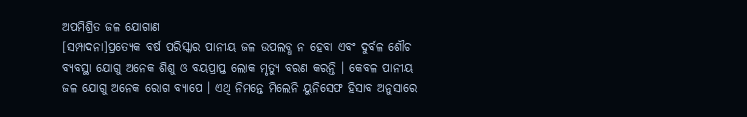ଅପମିଶ୍ରିତ ଜଳ ଯୋଗାଣ
[ସମ୍ପାଦନା]ପ୍ରତ୍ୟେକ ବର୍ଷ ପରିସ୍କାର ପାନୀୟ ଜଳ ଉପଲବ୍ଧ ନ ହେବା ଏବଂ ଦୁର୍ବଳ ଶୌଚ ବ୍ୟବସ୍ଥା ଯୋଗୁ ଅନେକ ଶିଶୁ ଓ ବୟପ୍ରାପ୍ତ ଲୋକ ମୃତ୍ୟୁ ବରଣ କରନ୍ତି । କେବଳ ପାନୀୟ ଜଳ ଯୋଗୁ ଅନେକ ରୋଗ ବ୍ୟାପେ । ଏଥି ନିମନ୍ତେ ମିଲେନି ୟୁନିସେଫ ହିସାବ ଅନୁସାରେ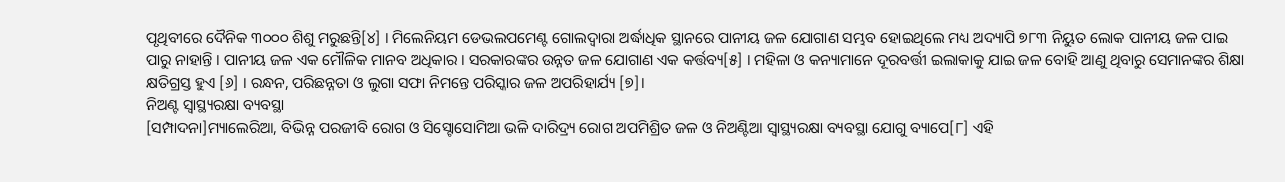ପୃଥିବୀରେ ଦୈନିକ ୩୦୦୦ ଶିଶୁ ମରୁଛନ୍ତି[୪] । ମିଲେନିୟମ ଡେଭଲପମେଣ୍ଟ ଗୋଲଦ୍ୱାରା ଅର୍ଦ୍ଧାଧିକ ସ୍ଥାନରେ ପାନୀୟ ଜଳ ଯୋଗାଣ ସମ୍ଭବ ହୋଇଥିଲେ ମଧ୍ୟ ଅଦ୍ୟାପି ୭୮୩ ନିୟୁତ ଲୋକ ପାନୀୟ ଜଳ ପାଇ ପାରୁ ନାହାନ୍ତି । ପାନୀୟ ଜଳ ଏକ ମୌଳିକ ମାନବ ଅଧିକାର । ସରକାରଙ୍କର ଉନ୍ନତ ଜଳ ଯୋଗାଣ ଏକ କର୍ତ୍ତବ୍ୟ[୫] । ମହିଳା ଓ କନ୍ୟାମାନେ ଦୂରବର୍ତ୍ତୀ ଇଲାକାକୁ ଯାଇ ଜଳ ବୋହି ଆଣୁ ଥିବାରୁ ସେମାନଙ୍କର ଶିକ୍ଷା କ୍ଷତିଗ୍ରସ୍ତ ହୁଏ [୬] । ରନ୍ଧନ, ପରିଛନ୍ନତା ଓ ଲୁଗା ସଫା ନିମନ୍ତେ ପରିସ୍କାର ଜଳ ଅପରିହାର୍ଯ୍ୟ [୭]।
ନିଅଣ୍ଟ ସ୍ୱାସ୍ଥ୍ୟରକ୍ଷା ବ୍ୟବସ୍ଥା
[ସମ୍ପାଦନା]ମ୍ୟାଲେରିଆ, ବିଭିନ୍ନ ପରଜୀବି ରୋଗ ଓ ସିସ୍ଟୋସୋମିଆ ଭଳି ଦାରିଦ୍ର୍ୟ ରୋଗ ଅପମିଶ୍ରିତ ଜଳ ଓ ନିଅଣ୍ଟିଆ ସ୍ୱାସ୍ଥ୍ୟରକ୍ଷା ବ୍ୟବସ୍ଥା ଯୋଗୁ ବ୍ୟାପେ[୮] ଏହି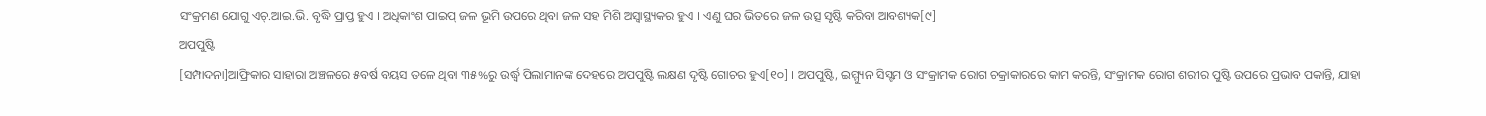ସଂକ୍ରମଣ ଯୋଗୁ ଏଚ୍.ଆଇ.ଭି. ବୃଦ୍ଧି ପ୍ରାପ୍ତ ହୁଏ । ଅଧିକାଂଶ ପାଇପ୍ ଜଳ ଭୂମି ଉପରେ ଥିବା ଜଳ ସହ ମିଶି ଅସ୍ୱାସ୍ଥ୍ୟକର ହୁଏ । ଏଣୁ ଘର ଭିତରେ ଜଳ ଉତ୍ସ ସୃଷ୍ଟି କରିବା ଆବଶ୍ୟକ[୯]
ଅପପୁଷ୍ଟି
[ସମ୍ପାଦନା]ଆଫ୍ରିକାର ସାହାରା ଅଞ୍ଚଳରେ ୫ବର୍ଷ ବୟସ ତଳେ ଥିବା ୩୫%ରୁ ଉର୍ଦ୍ଧ୍ୱ ପିଲାମାନଙ୍କ ଦେହରେ ଅପପୁଷ୍ଟି ଲକ୍ଷଣ ଦୃଷ୍ଟି ଗୋଚର ହୁଏ[୧୦] । ଅପପୁଷ୍ଟି, ଇମ୍ମ୍ୟୁନ ସିସ୍ଟମ ଓ ସଂକ୍ରାମକ ରୋଗ ଚକ୍ରାକାରରେ କାମ କରନ୍ତି, ସଂକ୍ରାମକ ରୋଗ ଶରୀର ପୁଷ୍ଟି ଉପରେ ପ୍ରଭାବ ପକାନ୍ତି, ଯାହା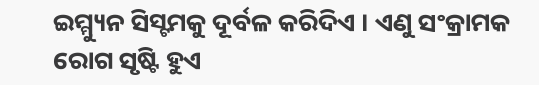ଇମ୍ମ୍ୟୁନ ସିସ୍ଟମକୁ ଦୂର୍ବଳ କରିଦିଏ । ଏଣୁ ସଂକ୍ରାମକ ରୋଗ ସୃଷ୍ଟି ହୁଏ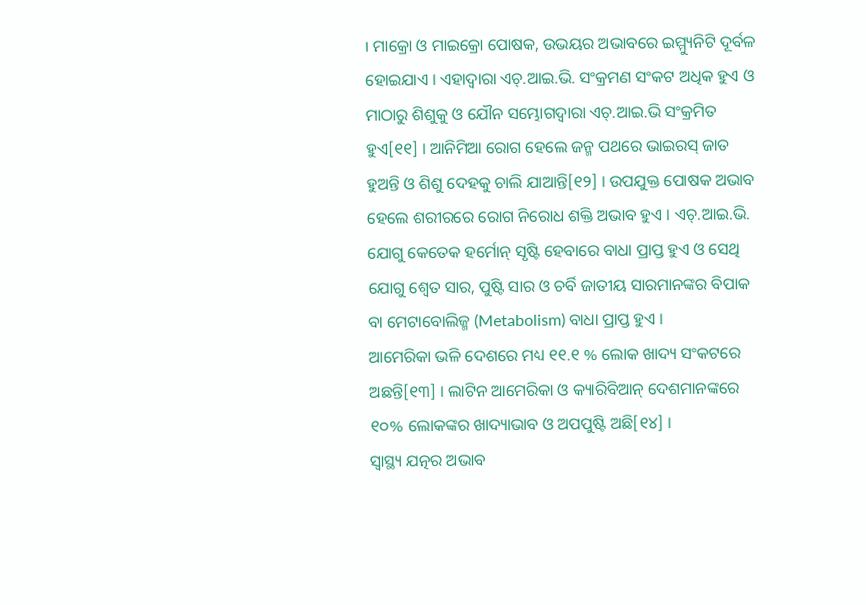। ମାକ୍ରୋ ଓ ମାଇକ୍ରୋ ପୋଷକ, ଉଭୟର ଅଭାବରେ ଇମ୍ମ୍ୟୁନିଟି ଦୂର୍ବଳ ହୋଇଯାଏ । ଏହାଦ୍ୱାରା ଏଚ୍.ଆଇ.ଭି. ସଂକ୍ରମଣ ସଂକଟ ଅଧିକ ହୁଏ ଓ ମାଠାରୁ ଶିଶୁକୁ ଓ ଯୌନ ସମ୍ଭୋଗଦ୍ୱାରା ଏଚ୍.ଆଇ.ଭି ସଂକ୍ରମିତ ହୁଏ[୧୧] । ଆନିମିଆ ରୋଗ ହେଲେ ଜନ୍ମ ପଥରେ ଭାଇରସ୍ ଜାତ ହୁଅନ୍ତି ଓ ଶିଶୁ ଦେହକୁ ଚାଲି ଯାଆନ୍ତି[୧୨] । ଉପଯୁକ୍ତ ପୋଷକ ଅଭାବ ହେଲେ ଶରୀରରେ ରୋଗ ନିରୋଧ ଶକ୍ତି ଅଭାବ ହୁଏ । ଏଚ୍.ଆଇ.ଭି. ଯୋଗୁ କେତେକ ହର୍ମୋନ୍ ସୃଷ୍ଟି ହେବାରେ ବାଧା ପ୍ରାପ୍ତ ହୁଏ ଓ ସେଥି ଯୋଗୁ ଶ୍ୱେତ ସାର, ପୁଷ୍ଟି ସାର ଓ ଚର୍ବି ଜାତୀୟ ସାରମାନଙ୍କର ବିପାକ ବା ମେଟାବୋଲିଜ୍ମ (Metabolism) ବାଧା ପ୍ରାପ୍ତ ହୁଏ ।
ଆମେରିକା ଭଳି ଦେଶରେ ମଧ୍ୟ ୧୧.୧ % ଲୋକ ଖାଦ୍ୟ ସଂକଟରେ ଅଛନ୍ତି[୧୩] । ଲାଟିନ ଆମେରିକା ଓ କ୍ୟାରିବିଆନ୍ ଦେଶମାନଙ୍କରେ ୧୦% ଲୋକଙ୍କର ଖାଦ୍ୟାଭାବ ଓ ଅପପୁଷ୍ଟି ଅଛି[୧୪] ।
ସ୍ୱାସ୍ଥ୍ୟ ଯତ୍ନର ଅଭାବ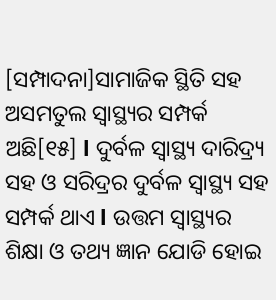[ସମ୍ପାଦନା]ସାମାଜିକ ସ୍ଥିତି ସହ ଅସମତୁଲ ସ୍ୱାସ୍ଥ୍ୟର ସମ୍ପର୍କ ଅଛି[୧୫] l ଦୁର୍ବଳ ସ୍ୱାସ୍ଥ୍ୟ ଦାରିଦ୍ର୍ୟ ସହ ଓ ସରିଦ୍ରର ଦୁର୍ବଳ ସ୍ୱାସ୍ଥ୍ୟ ସହ ସମ୍ପର୍କ ଥାଏ l ଉତ୍ତମ ସ୍ୱାସ୍ଥ୍ୟର ଶିକ୍ଷା ଓ ତଥ୍ୟ ଜ୍ଞାନ ଯୋଡି ହୋଇ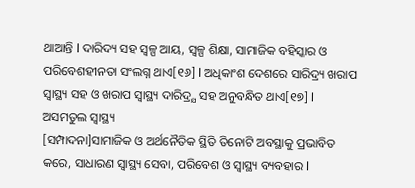ଥାଆନ୍ତି l ଦାରିଦ୍ୟ ସହ ସ୍ୱଳ୍ପ ଆୟ, ସ୍ୱଳ୍ପ ଶିକ୍ଷା, ସାମାଜିକ ବହିସ୍କାର ଓ ପରିବେଶହୀନତା ସଂଲଗ୍ନ ଥାଏ[୧୬] l ଅଧିକାଂଶ ଦେଶରେ ସାରିଦ୍ର୍ୟ ଖରାପ ସ୍ୱାସ୍ଥ୍ୟ ସହ ଓ ଖରାପ ସ୍ୱାସ୍ଥ୍ୟ ଦାରିଦ୍ର୍ଯ ସହ ଅନୁବନ୍ଧିତ ଥାଏ[୧୭] l
ଅସମତୁଲ ସ୍ୱାସ୍ଥ୍ୟ
[ସମ୍ପାଦନା]ସାମାଜିକ ଓ ଅର୍ଥନୈତିକ ସ୍ଥିତି ତିନୋଟି ଅବସ୍ଥାକୁ ପ୍ରଭାବିତ କରେ, ସାଧାରଣ ସ୍ୱାସ୍ଥ୍ୟ ସେବା, ପରିବେଶ ଓ ସ୍ୱାସ୍ଥ୍ୟ ବ୍ୟବହାର l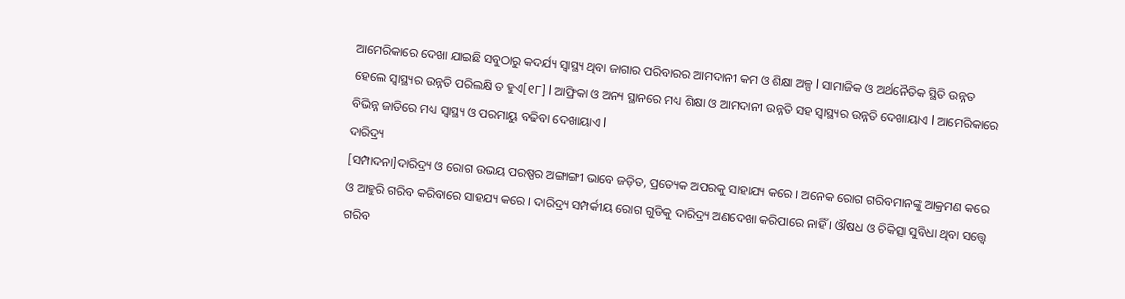ଆମେରିକାରେ ଦେଖା ଯାଇଛି ସବୁଠାରୁ କଦର୍ଯ୍ୟ ସ୍ୱାସ୍ଥ୍ୟ ଥିବା ଜାଗାର ପରିବାରର ଆମଦାନୀ କମ ଓ ଶିକ୍ଷା ଅଳ୍ପ l ସାମାଜିକ ଓ ଅର୍ଥନୈତିକ ସ୍ଥିତି ଉନ୍ନତ ହେଲେ ସ୍ୱାସ୍ଥ୍ୟର ଉନ୍ନତି ପରିଲକ୍ଷି ତ ହୁଏ[୧୮] l ଆଫ୍ରିକା ଓ ଅନ୍ୟ ସ୍ଥାନରେ ମଧ୍ୟ ଶିକ୍ଷା ଓ ଆମଦାନୀ ଉନ୍ନତି ସହ ସ୍ୱାସ୍ଥ୍ୟର ଉନ୍ନତି ଦେଖାୟାଏ l ଆମେରିକାରେ ବିଭିନ୍ନ ଜାତିରେ ମଧ୍ୟ ସ୍ୱାସ୍ଥ୍ୟ ଓ ପରମାୟୁ ବଢିବା ଦେଖାୟାଏ l
ଦାରିଦ୍ର୍ୟ
[ସମ୍ପାଦନା]ଦାରିଦ୍ର୍ୟ ଓ ରୋଗ ଉଭୟ ପରଷ୍ପର ଅଙ୍ଗାଙ୍ଗୀ ଭାବେ ଜଡ଼ିତ, ପ୍ରତ୍ୟେକ ଅପରକୁ ସାହାଯ୍ୟ କରେ । ଅନେକ ରୋଗ ଗରିବମାନଙ୍କୁ ଆକ୍ରମଣ କରେ ଓ ଆହୁରି ଗରିବ କରିବାରେ ସାହଯ୍ୟ କରେ । ଦାରିଦ୍ର୍ୟ ସମ୍ପର୍କୀୟ ରୋଗ ଗୁଡିକୁ ଦାରିଦ୍ର୍ୟ ଅଣଦେଖା କରିପାରେ ନାହିଁ । ଔଷଧ ଓ ଚିକିତ୍ସା ସୁବିଧା ଥିବା ସତ୍ତ୍ୱେ ଗରିବ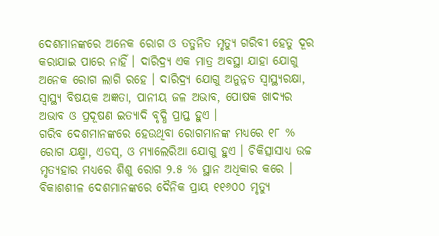ଦେଶମାନଙ୍କରେ ଅନେକ ରୋଗ ଓ ତତ୍ଜନିତ ମୃତ୍ୟୁ ଗରିବୀ ହେତୁ ଦୂର କରାଯାଇ ପାରେ ନାହିଁ । ଦାରିଦ୍ର୍ୟ ଏକ ମାତ୍ର ଅବସ୍ଥା ଯାହା ଯୋଗୁ ଅନେକ ରୋଗ ଲାଗି ରହେ । ଦାରିଦ୍ର୍ୟ ଯୋଗୁ ଅନୁନ୍ନତ ସ୍ୱାସ୍ଥ୍ୟରକ୍ଷା, ସ୍ୱାସ୍ଥ୍ୟ ବିଷୟକ ଅଜ୍ଞତା, ପାନୀୟ ଜଳ ଅଭାବ, ପୋଷକ ଖାଦ୍ୟର ଅଭାବ ଓ ପ୍ରଦୂଷଣ ଇତ୍ୟାଦି ବୃଦ୍ଧି ପ୍ରାପ୍ତ ହୁଏ ।
ଗରିବ ଦେଶମାନଙ୍କରେ ହେଉଥିବା ରୋଗମାନଙ୍କ ମଧ୍ୟରେ ୧୮ % ରୋଗ ଯକ୍ଷ୍ମା, ଏଡସ୍, ଓ ମ୍ୟାଲେରିଆ ଯୋଗୁ ହୁଏ । ଚିକିତ୍ସାସାଧ୍ୟ ଉଚ୍ଚ ମୃତ୍ୟହାର ମଧ୍ୟରେ ଶିଶୁ ରୋଗ ୨.୫ % ସ୍ଥାନ ଅଧିକାର କରେ ।
ବିକାଶଶୀଳ ଦେଶମାନଙ୍କରେ ଦୈନିକ ପ୍ରାୟ ୧୧୬୦୦ ମୃତ୍ୟୁ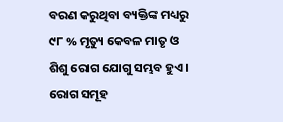ବରଣ କରୁଥିବା ବ୍ୟକ୍ତିଙ୍କ ମଧ୍ୟରୁ ୯୮ % ମୃତ୍ୟୁ କେବଳ ମାତୃ ଓ ଶିଶୁ ରୋଗ ଯୋଗୁ ସମ୍ଭବ ହୁଏ ।
ରୋଗ ସମୂହ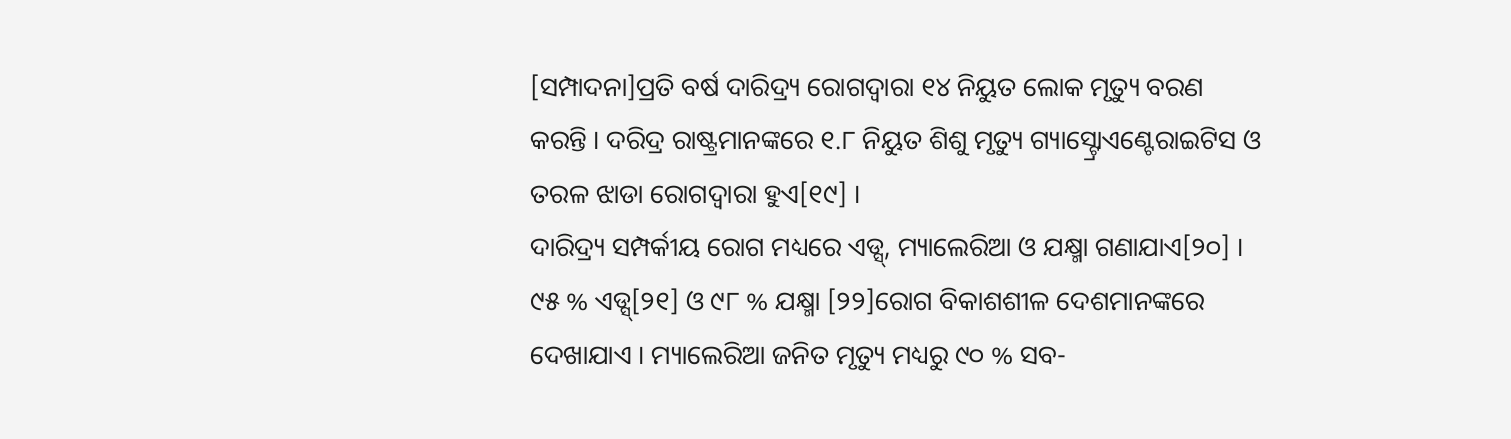[ସମ୍ପାଦନା]ପ୍ରତି ବର୍ଷ ଦାରିଦ୍ର୍ୟ ରୋଗଦ୍ୱାରା ୧୪ ନିୟୁତ ଲୋକ ମୃତ୍ୟୁ ବରଣ କରନ୍ତି । ଦରିଦ୍ର ରାଷ୍ଟ୍ରମାନଙ୍କରେ ୧.୮ ନିୟୁତ ଶିଶୁ ମୃତ୍ୟୁ ଗ୍ୟାସ୍ଟ୍ରୋଏଣ୍ଟେରାଇଟିସ ଓ ତରଳ ଝାଡା ରୋଗଦ୍ୱାରା ହୁଏ[୧୯] ।
ଦାରିଦ୍ର୍ୟ ସମ୍ପର୍କୀୟ ରୋଗ ମଧ୍ୟରେ ଏଡ୍ସ୍, ମ୍ୟାଲେରିଆ ଓ ଯକ୍ଷ୍ମା ଗଣାଯାଏ[୨୦] । ୯୫ % ଏଡ୍ସ୍[୨୧] ଓ ୯୮ % ଯକ୍ଷ୍ମା [୨୨]ରୋଗ ବିକାଶଶୀଳ ଦେଶମାନଙ୍କରେ ଦେଖାଯାଏ । ମ୍ୟାଲେରିଆ ଜନିତ ମୃତ୍ୟୁ ମଧ୍ୟରୁ ୯୦ % ସବ-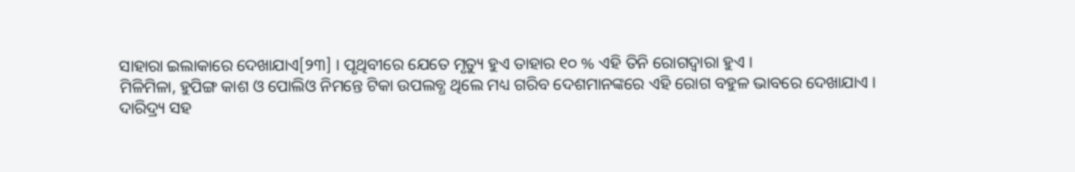ସାହାରା ଇଲାକାରେ ଦେଖାଯାଏ[୨୩] । ପୃଥିବୀରେ ଯେତେ ମୃତ୍ୟୁ ହୁଏ ତାହାର ୧୦ % ଏହି ତିନି ରୋଗଦ୍ୱାରା ହୁଏ ।
ମିଳିମିଳା, ହୁପିଙ୍ଗ କାଶ ଓ ପୋଲିଓ ନିମନ୍ତେ ଟିକା ଉପଲବ୍ଧ ଥିଲେ ମଧ୍ୟ ଗରିବ ଦେଶମାନଙ୍କରେ ଏହି ରୋଗ ବହୁଳ ଭାବରେ ଦେଖାଯାଏ ।
ଦାରିଦ୍ର୍ୟ ସହ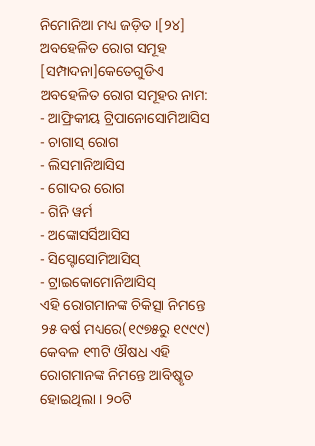ନିମୋନିଆ ମଧ୍ୟ ଜଡ଼ିତ ।[୨୪]
ଅବହେଳିତ ରୋଗ ସମୂହ
[ସମ୍ପାଦନା]କେତେଗୁଡିଏ ଅବହେଳିତ ରୋଗ ସମୂହର ନାମ:
- ଆଫ୍ରିକୀୟ ଟ୍ରିପାନୋସୋମିଆସିସ
- ଚାଗାସ୍ ରୋଗ
- ଲିସମାନିଆସିସ
- ଗୋଦର ରୋଗ
- ଗିନି ୱର୍ମ
- ଅଙ୍କୋସର୍ସିଆସିସ
- ସିସ୍ଟୋସୋମିଆସିସ୍
- ଟ୍ରାଇକୋମୋନିଆସିସ୍
ଏହି ରୋଗମାନଙ୍କ ଚିକିତ୍ସା ନିମନ୍ତେ ୨୫ ବର୍ଷ ମଧ୍ୟରେ(୧୯୭୫ରୁ ୧୯୯୯) କେବଳ ୧୩ଟି ଔଷଧ ଏହି ରୋଗମାନଙ୍କ ନିମନ୍ତେ ଆବିଷ୍କୃତ ହୋଇଥିଲା । ୨୦ଟି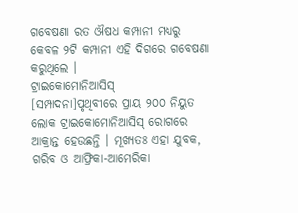ଗବେଷଣା ରତ ଔଷଧ କମ୍ପାନୀ ମଧ୍ୟରୁ କେବଳ ୨ଟି କମ୍ପାନୀ ଏହି ଦିଗରେ ଗବେଷଣା କରୁଥିଲେ ।
ଟ୍ରାଇକୋମୋନିଆସିସ୍
[ସମ୍ପାଦନା]ପୃଥିବୀରେ ପ୍ରାୟ ୨୦୦ ନିୟୁତ ଲୋକ ଟ୍ରାଇକୋମୋନିଆସିସ୍ ରୋଗରେ ଆକ୍ରାନ୍ତ ହେଉଛନ୍ତି । ମୂଖ୍ୟତଃ ଏହା ଯୁବକ, ଗରିବ ଓ ଆଫ୍ରିକା-ଆମେରିକା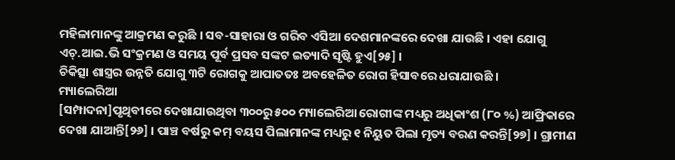ମହିଳାମାନଙ୍କୁ ଆକ୍ରମଣ କରୁଛି । ସବ-ସାହାରା ଓ ଗରିବ ଏସିଆ ଦେଶମାନଙ୍କରେ ଦେଖା ଯାଉଛି । ଏହା ଯୋଗୁ ଏଚ୍.ଆଇ.ଭି ସଂକ୍ରମଣ ଓ ସମୟ ପୂର୍ବ ପ୍ରସବ ସଙ୍କଟ ଇତ୍ୟାଦି ସୃଷ୍ଟି ହୁଏ[୨୫] ।
ଚିକିତ୍ସା ଶାସ୍ତ୍ରର ଉନ୍ନତି ଯୋଗୁ ୩ଟି ରୋଗକୁ ଆପାତତଃ ଅବହେଳିତ ରୋଗ ହିସାବରେ ଧରାଯାଉଛି ।
ମ୍ୟାଲେରିଆ
[ସମ୍ପାଦନା]ପୃଥିବୀରେ ଦେଖାଯାଉଥିବା ୩୦୦ରୁ ୫୦୦ ମ୍ୟାଲେରିଆ ରୋଗୀଙ୍କ ମଧ୍ୟରୁ ଅଧିକାଂଶ (୮୦ %) ଆଫ୍ରିକାରେ ଦେଖା ଯାଆନ୍ତି[୨୬] । ପାଞ୍ଚ ବର୍ଷରୁ କମ୍ ବୟସ ପିଲାମାନଙ୍କ ମଧ୍ୟରୁ ୧ ନିୟୁତ ପିଲା ମୃତ୍ୟ ବରଣ କରନ୍ତି[୨୭] । ଗ୍ରାମୀଣ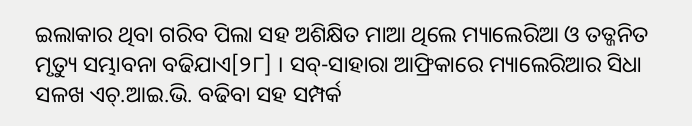ଇଲାକାର ଥିବା ଗରିବ ପିଲା ସହ ଅଶିକ୍ଷିତ ମାଆ ଥିଲେ ମ୍ୟାଲେରିଆ ଓ ତତ୍ଜନିତ ମୃତ୍ୟୁ ସମ୍ଭାବନା ବଢିଯାଏ[୨୮] । ସବ୍-ସାହାରା ଆଫ୍ରିକାରେ ମ୍ୟାଲେରିଆର ସିଧା ସଳଖ ଏଚ୍.ଆଇ.ଭି. ବଢିବା ସହ ସମ୍ପର୍କ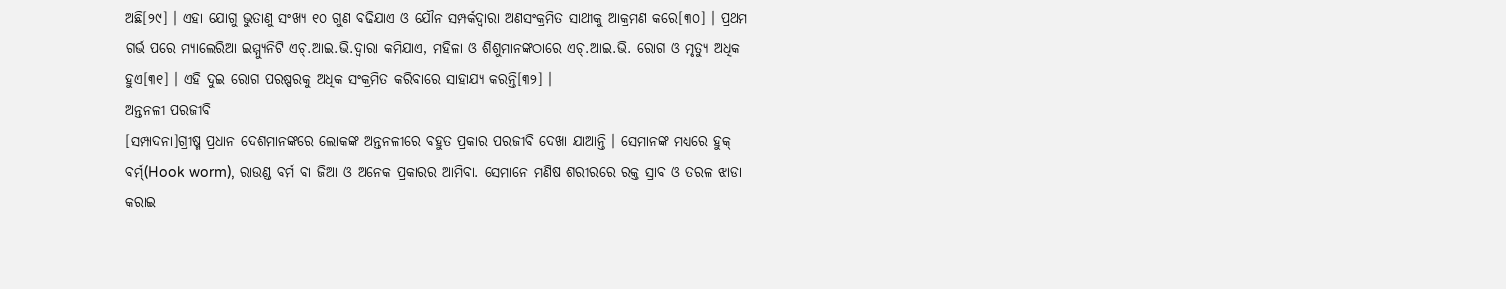ଅଛି[୨୯] । ଏହା ଯୋଗୁ ଭୁତାଣୁ ସଂଖ୍ୟ ୧୦ ଗୁଣ ବଢିଯାଏ ଓ ଯୌନ ସମ୍ପର୍କଦ୍ୱାରା ଅଣସଂକ୍ରମିତ ସାଥୀକୁ ଆକ୍ରମଣ କରେ[୩୦] । ପ୍ରଥମ ଗର୍ଭ ପରେ ମ୍ୟାଲେରିଆ ଇମ୍ମ୍ୟୁନିଟି ଏଚ୍.ଆଇ.ଭି.ଦ୍ୱାରା କମିଯାଏ, ମହିଳା ଓ ଶିଶୁମାନଙ୍କଠାରେ ଏଚ୍.ଆଇ.ଭି. ରୋଗ ଓ ମୃତ୍ୟୁ ଅଧିକ ହୁଏ[୩୧] । ଏହି ଦୁଇ ରୋଗ ପରଷ୍ପରକୁ ଅଧିକ ସଂକ୍ରମିତ କରିବାରେ ସାହାଯ୍ୟ କରନ୍ତି[୩୨] ।
ଅନ୍ତନଳୀ ପରଜୀବି
[ସମ୍ପାଦନା]ଗ୍ରୀଷ୍ମ ପ୍ରଧାନ ଦେଶମାନଙ୍କରେ ଲୋକଙ୍କ ଅନ୍ତନଳୀରେ ବହୁତ ପ୍ରକାର ପରଜୀବି ଦେଖା ଯାଆନ୍ତି । ସେମାନଙ୍କ ମଧ୍ୟରେ ହୁକ୍ ବର୍ମ୍(Hook worm), ରାଉଣ୍ଡ ବର୍ମ ବା ଜିଆ ଓ ଅନେକ ପ୍ରକାରର ଆମିବା. ସେମାନେ ମଣିଷ ଶରୀରରେ ରକ୍ତ ସ୍ରାବ ଓ ତରଳ ଝାଡା କରାଇ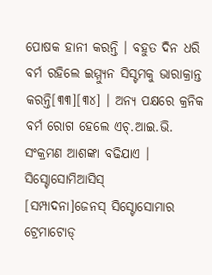ପୋଷକ ହାନୀ କରନ୍ତି । ବହୁତ ଦିନ ଧରି ବର୍ମ ରହିଲେ ଇମ୍ମ୍ୟୁନ ସିସ୍ଟମକୁ ଭାରାକ୍ରାନ୍ତ କରନ୍ତି[୩୩][୩୪] । ଅନ୍ୟ ପକ୍ଷରେ କ୍ରନିକ ବର୍ମ ରୋଗ ହେଲେ ଏଚ୍.ଆଇ.ଭି. ସଂକ୍ରମଣ ଆଶଙ୍କା ବଢିଯାଏ ।
ସିସ୍ଟୋସୋମିଆସିସ୍
[ସମ୍ପାଦନା]ଜେନସ୍ ସିସ୍ଟୋସୋମାର ଟ୍ରେମାଟୋଡ୍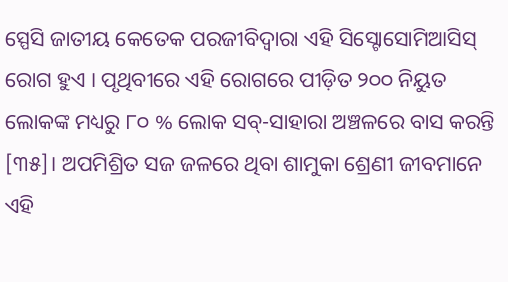ସ୍ପେସି ଜାତୀୟ କେତେକ ପରଜୀବିଦ୍ୱାରା ଏହି ସିସ୍ଟୋସୋମିଆସିସ୍ ରୋଗ ହୁଏ । ପୃଥିବୀରେ ଏହି ରୋଗରେ ପୀଡ଼ିତ ୨୦୦ ନିୟୁତ ଲୋକଙ୍କ ମଧ୍ୟରୁ ୮୦ % ଲୋକ ସବ୍-ସାହାରା ଅଞ୍ଚଳରେ ବାସ କରନ୍ତି [୩୫]। ଅପମିଶ୍ରିତ ସଜ ଜଳରେ ଥିବା ଶାମୁକା ଶ୍ରେଣୀ ଜୀବମାନେ ଏହି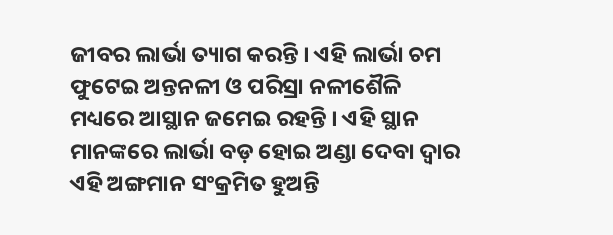ଜୀବର ଲାର୍ଭା ତ୍ୟାଗ କରନ୍ତି । ଏହି ଲାର୍ଭା ଚମ ଫୁଟେଇ ଅନ୍ତନଳୀ ଓ ପରିସ୍ରା ନଳୀଶୈଳି ମଧ୍ୟରେ ଆସ୍ଥାନ ଜମେଇ ରହନ୍ତି । ଏହି ସ୍ଥାନ ମାନଙ୍କରେ ଲାର୍ଭା ବଡ଼ ହୋଇ ଅଣ୍ଡା ଦେବା ଦ୍ୱାର ଏହି ଅଙ୍ଗମାନ ସଂକ୍ରମିତ ହୁଅନ୍ତି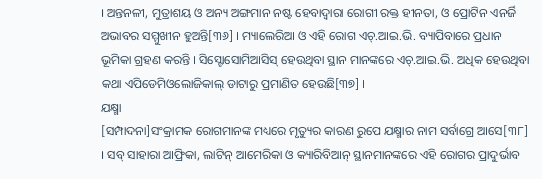। ଅନ୍ତନଳୀ, ମୁତ୍ରାଶୟ ଓ ଅନ୍ୟ ଅଙ୍ଗମାନ ନଷ୍ଟ ହେବାଦ୍ୱାରା ରୋଗୀ ରକ୍ତ ହୀନତା, ଓ ପ୍ରୋଟିନ ଏନର୍ଜି ଅଭାବର ସମ୍ମୁଖୀନ ହୁଅନ୍ତି[୩୬] । ମ୍ୟାଲେରିଆ ଓ ଏହି ରୋଗ ଏଚ୍.ଆଇ.ଭି. ବ୍ୟାପିବାରେ ପ୍ରଧାନ ଭୂମିକା ଗ୍ରହଣ କରନ୍ତି । ସିସ୍ଟୋସୋମିଆସିସ୍ ହେଉଥିବା ସ୍ଥାନ ମାନଙ୍କରେ ଏଚ୍.ଆଇ.ଭି. ଅଧିକ ହେଉଥିବା କଥା ଏପିଡେମିଓଲୋଜିକାଲ୍ ଡାଟାରୁ ପ୍ରମାଣିତ ହେଉଛି[୩୭] ।
ଯକ୍ଷ୍ମା
[ସମ୍ପାଦନା]ସଂକ୍ରାମକ ରୋଗମାନଙ୍କ ମଧ୍ୟରେ ମୃତ୍ୟୁର କାରଣ ରୁପେ ଯକ୍ଷ୍ମାର ନାମ ସର୍ବାଗ୍ରେ ଆସେ[୩୮] । ସବ୍ ସାହାରା ଆଫ୍ରିକା, ଲାଟିନ୍ ଆମେରିକା ଓ କ୍ୟାରିବିଆନ୍ ସ୍ଥାନମାନଙ୍କରେ ଏହି ରୋଗର ପ୍ରାଦୁର୍ଭାବ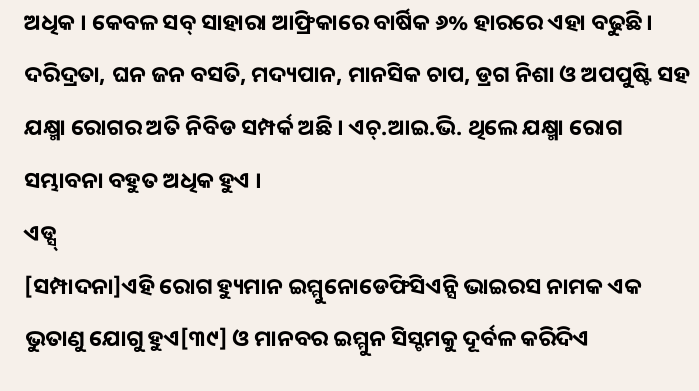ଅଧିକ । କେବଳ ସବ୍ ସାହାରା ଆଫ୍ରିକାରେ ବାର୍ଷିକ ୬% ହାରରେ ଏହା ବଢୁଛି । ଦରିଦ୍ରତା, ଘନ ଜନ ବସତି, ମଦ୍ୟପାନ, ମାନସିକ ଚାପ, ଡ୍ରଗ ନିଶା ଓ ଅପପୁଷ୍ଟି ସହ ଯକ୍ଷ୍ମା ରୋଗର ଅତି ନିବିଡ ସମ୍ପର୍କ ଅଛି । ଏଚ୍.ଆଇ.ଭି. ଥିଲେ ଯକ୍ଷ୍ମା ରୋଗ ସମ୍ଭାବନା ବହୁତ ଅଧିକ ହୁଏ ।
ଏଡ୍ସ୍
[ସମ୍ପାଦନା]ଏହି ରୋଗ ହ୍ୟୁମାନ ଇମ୍ମୁନୋଡେଫିସିଏନ୍ସି ଭାଇରସ ନାମକ ଏକ ଭୁତାଣୁ ଯୋଗୁ ହୁଏ[୩୯] ଓ ମାନବର ଇମ୍ମୁନ ସିସ୍ଟମକୁ ଦୂର୍ବଳ କରିଦିଏ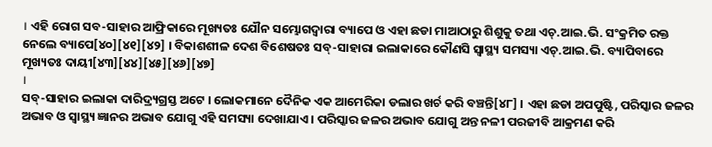। ଏହି ରୋଗ ସବ-ସାହାର ଆଫ୍ରିକାରେ ମୂଖ୍ୟତଃ ଯୌନ ସମ୍ଭୋଗଦ୍ୱାରା ବ୍ୟାପେ ଓ ଏହା ଛଡା ମାଆଠାରୁ ଶିଶୁକୁ ତଥା ଏଚ୍.ଆଇ.ଭି. ସଂକ୍ରମିତ ରକ୍ତ ନେଲେ ବ୍ୟାପେ[୪୦][୪୧][୪୨] । ବିକାଶଶୀଳ ଦେଶ ବିଶେଷତଃ ସବ୍-ସାହାରା ଇଲାକାରେ କୌଣସି ସ୍ୱାସ୍ଥ୍ୟ ସମସ୍ୟା ଏଚ୍.ଆଇ.ଭି. ବ୍ୟାପିବାରେ ମୂଖ୍ୟତଃ ଦାୟୀ[୪୩][୪୪][୪୫][୪୬][୪୭]
।
ସବ୍-ସାହାର ଇଲାକା ଦାରିଦ୍ର୍ୟଗ୍ରସ୍ତ ଅଟେ । ଲୋକମାନେ ଦୈନିକ ଏକ ଆମେରିକା ଡଲାର ଖର୍ଚ କରି ବଞ୍ଚନ୍ତି[୪୮] । ଏହା ଛଡା ଅପପୁଷ୍ଟି, ପରିସ୍କାର ଜଳର ଅଭାବ ଓ ସ୍ୱାସ୍ଥ୍ୟ ଜ୍ଞାନର ଅଭାବ ଯୋଗୁ ଏହି ସମସ୍ୟା ଦେଖାଯାଏ । ପରିସ୍କାର ଜଳର ଅଭାବ ଯୋଗୁ ଅନ୍ତ ନଳୀ ପରଜୀବି ଆକ୍ରମଣ କରି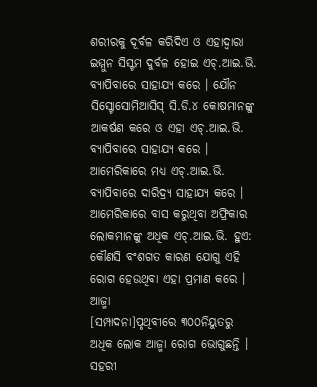ଶରୀରକୁ ଦୂର୍ବଳ କରିଦିଏ ଓ ଏହାଦ୍ୱାରା ଇମ୍ମୁନ ସିସ୍ଟମ ଦୁର୍ବଳ ହୋଇ ଏଚ୍.ଆଇ.ଭି. ବ୍ୟାପିବାରେ ସାହାଯ୍ୟ କରେ । ଯୌନ ସିସ୍ଟୋସୋମିଆସିସ୍ ସି.ଡି.୪ କୋଷମାନଙ୍କୁ ଆକର୍ଷଣ କରେ ଓ ଏହା ଏଚ୍.ଆଇ.ଭି. ବ୍ୟାପିବାରେ ସାହାଯ୍ୟ କରେ । ଆମେରିକାରେ ମଧ୍ୟ ଏଚ୍.ଆଇ.ଭି. ବ୍ୟାପିବାରେ ଦାରିଦ୍ର୍ୟ ସାହାଯ୍ୟ କରେ । ଆମେରିକାରେ ବାସ କରୁଥିବା ଅଫ୍ରିକାର ଲୋକମାନଙ୍କୁ ଅଧିକ ଏଚ୍.ଆଇ.ଭି. ହୁଏ: କୌଣସି ବଂଶଗତ କାରଣ ଯୋଗୁ ଏହି ରୋଗ ହେଉଥିବା ଏହା ପ୍ରମାଣ କରେ ।
ଆଜ୍ମା
[ସମ୍ପାଦନା]ପୃଥିବୀରେ ୩୦୦ନିୟୁତରୁ ଅଧିକ ଲୋକ ଆଜ୍ମା ରୋଗ ଭୋଗୁଛନ୍ତି । ସହରୀ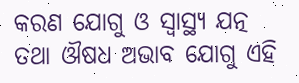କରଣ ଯୋଗୁ ଓ ସ୍ୱାସ୍ଥ୍ୟ ଯତ୍ନ ତଥା ଔଷଧ ଅଭାବ ଯୋଗୁ ଏହି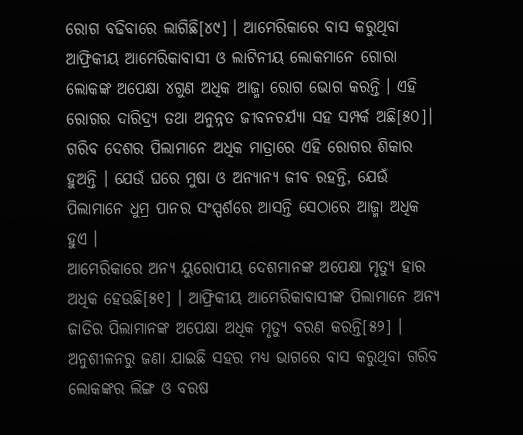ରୋଗ ବଢିବାରେ ଲାଗିଛି[୪୯] । ଆମେରିକାରେ ବାସ କରୁଥିବା ଆଫ୍ରିକୀୟ ଆମେରିକାବାସୀ ଓ ଲାଟିନୀୟ ଲୋକମାନେ ଗୋରା ଲୋକଙ୍କ ଅପେକ୍ଷା ୪ଗୁଣ ଅଧିକ ଆଜ୍ମା ରୋଗ ଭୋଗ କରନ୍ତି । ଏହି ରୋଗର ଦାରିଦ୍ର୍ୟ ତଥା ଅନୁନ୍ନତ ଜୀବନଚର୍ଯ୍ୟା ସହ ସମ୍ପର୍କ ଅଛି[୫୦]। ଗରିବ ଦେଶର ପିଲାମାନେ ଅଧିକ ମାତ୍ରାରେ ଏହି ରୋଗର ଶିକାର ହୁଅନ୍ତି । ଯେଉଁ ଘରେ ମୁଷା ଓ ଅନ୍ୟାନ୍ୟ ଜୀବ ରହନ୍ତି, ଯେଉଁ ପିଲାମାନେ ଧୁମ୍ର ପାନର ସଂସ୍ପର୍ଶରେ ଆସନ୍ତି ସେଠାରେ ଆଜ୍ମା ଅଧିକ ହୁଏ ।
ଆମେରିକାରେ ଅନ୍ୟ ୟୁରୋପୀୟ ଦେଶମାନଙ୍କ ଅପେକ୍ଷା ମୃତ୍ୟୁ ହାର ଅଧିକ ହେଉଛି[୫୧] । ଆଫ୍ରିକୀୟ ଆମେରିକାବାସୀଙ୍କ ପିଲାମାନେ ଅନ୍ୟ ଜାତିର ପିଲାମାନଙ୍କ ଅପେକ୍ଷା ଅଧିକ ମୃତ୍ୟୁ ବରଣ କରନ୍ତି[୫୨] । ଅନୁଶୀଳନରୁ ଜଣା ଯାଇଛି ସହର ମଧ୍ୟ ଭାଗରେ ବାସ କରୁଥିବା ଗରିବ ଲୋକଙ୍କର ଲିଙ୍ଗ ଓ ବରଷ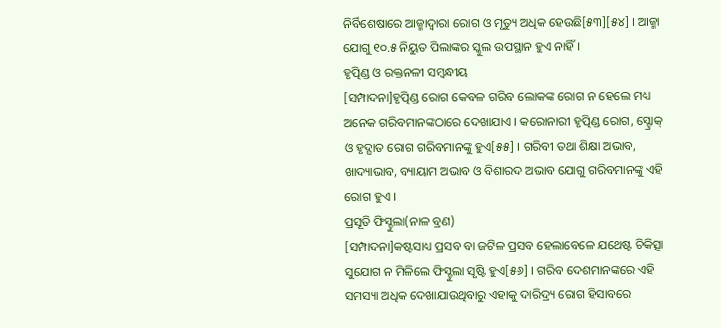ନିର୍ବିଶେଷାରେ ଆଜ୍ମାଦ୍ୱାରା ରୋଗ ଓ ମୃତ୍ୟୁ ଅଧିକ ହେଉଛି[୫୩][୫୪] । ଆଜ୍ମା ଯୋଗୁ ୧୦.୫ ନିୟୁତ ପିଲାଙ୍କର ସ୍କୁଲ ଉପସ୍ଥାନ ହୁଏ ନାହିଁ ।
ହୃତ୍ପିଣ୍ଡ ଓ ରକ୍ତନଳୀ ସମ୍ବନ୍ଧୀୟ
[ସମ୍ପାଦନା]ହୃତ୍ପିଣ୍ଡ ରୋଗ କେବଳ ଗରିବ ଲୋକଙ୍କ ରୋଗ ନ ହେଲେ ମଧ୍ୟ ଅନେକ ଗରିବମାନଙ୍କଠାରେ ଦେଖାଯାଏ । କରୋନାରୀ ହୃତ୍ପିଣ୍ଡ ରୋଗ, ସ୍ଟ୍ରୋକ୍ ଓ ହୃଦ୍ଘାତ ରୋଗ ଗରିବମାନଙ୍କୁ ହୁଏ[୫୫] । ଗରିବୀ ତଥା ଶିକ୍ଷା ଅଭାବ, ଖାଦ୍ୟାଭାବ, ବ୍ୟାୟାମ ଅଭାବ ଓ ବିଶାରଦ ଅଭାବ ଯୋଗୁ ଗରିବମାନଙ୍କୁ ଏହି ରୋଗ ହୁଏ ।
ପ୍ରସୂତି ଫିସ୍ଚୁଲା(ନାଳ ବ୍ରଣ)
[ସମ୍ପାଦନା]କଷ୍ଟସାଧ୍ୟ ପ୍ରସବ ବା ଜଟିଳ ପ୍ରସବ ହେଲାବେଳେ ଯଥେଷ୍ଟ ଚିକିତ୍ସା ସୁଯୋଗ ନ ମିଳିଲେ ଫିସ୍ଚୁଲା ସୃଷ୍ଟି ହୁଏ[୫୬] । ଗରିବ ଦେଶମାନଙ୍କରେ ଏହି ସମସ୍ୟା ଅଧିକ ଦେଖାଯାଉଥିବାରୁ ଏହାକୁ ଦାରିଦ୍ର୍ୟ ରୋଗ ହିସାବରେ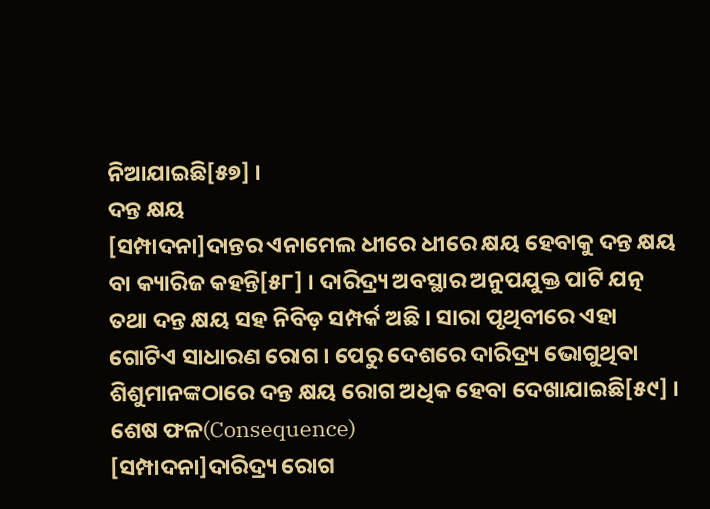ନିଆଯାଇଛି[୫୭] ।
ଦନ୍ତ କ୍ଷୟ
[ସମ୍ପାଦନା]ଦାନ୍ତର ଏନାମେଲ ଧୀରେ ଧୀରେ କ୍ଷୟ ହେବାକୁ ଦନ୍ତ କ୍ଷୟ ବା କ୍ୟାରିଜ କହନ୍ତି[୫୮] । ଦାରିଦ୍ର୍ୟ ଅବସ୍ଥାର ଅନୁପଯୁକ୍ତ ପାଟି ଯତ୍ନ ତଥା ଦନ୍ତ କ୍ଷୟ ସହ ନିବିଡ଼ ସମ୍ପର୍କ ଅଛି । ସାରା ପୃଥିବୀରେ ଏହା ଗୋଟିଏ ସାଧାରଣ ରୋଗ । ପେରୁ ଦେଶରେ ଦାରିଦ୍ର୍ୟ ଭୋଗୁଥିବା ଶିଶୁମାନଙ୍କଠାରେ ଦନ୍ତ କ୍ଷୟ ରୋଗ ଅଧିକ ହେବା ଦେଖାଯାଇଛି[୫୯] ।
ଶେଷ ଫଳ(Consequence)
[ସମ୍ପାଦନା]ଦାରିଦ୍ର୍ୟ ରୋଗ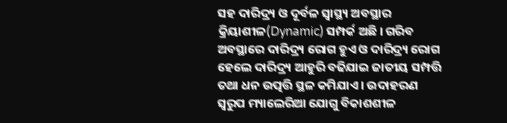ସହ ଦାରିଦ୍ର୍ୟ ଓ ଦୂର୍ବଳ ସ୍ୱାସ୍ଥ୍ୟ ଅବସ୍ଥାର କ୍ରିୟାଶୀଳ(Dynamic) ସମ୍ପର୍କ ଅଛି । ଗରିବ ଅବସ୍ଥାରେ ଦାରିଦ୍ର୍ୟ ରୋଗ ହୁଏ ଓ ଦାରିଦ୍ର୍ୟ ରୋଗ ହେଲେ ଦାରିଦ୍ର୍ୟ ଆହୁରି ବଢିଯାଇ ଜାତୀୟ ସମ୍ପତ୍ତି ତଥା ଧନ ଉତ୍ପତ୍ତି ସ୍ଥଳ କମିଯାଏ । ଉଦାହରଣ ସ୍ୱରୁପ ମ୍ୟାଲେରିଆ ଯୋଗୁ ବିକାଶଶୀଳ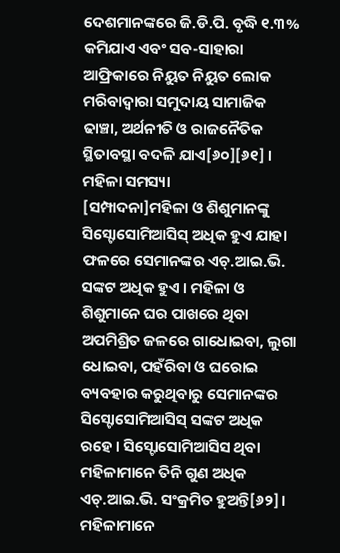ଦେଶମାନଙ୍କରେ ଜି.ଡି.ପି. ବୃଦ୍ଧି ୧.୩% କମିଯାଏ ଏବଂ ସବ-ସାହାରା ଆଫ୍ରିକାରେ ନିୟୁତ ନିୟୁତ ଲୋକ ମରିବାଦ୍ୱାରା ସମୁଦାୟ ସାମାଜିକ ଢାଞ୍ଚା, ଅର୍ଥନୀତି ଓ ରାଜନୈତିକ ସ୍ଥିତାବସ୍ଥା ବଦଳି ଯାଏ[୬୦][୬୧] ।
ମହିଳା ସମସ୍ୟା
[ସମ୍ପାଦନା]ମହିଳା ଓ ଶିଶୁମାନଙ୍କୁ ସିସ୍ଟୋସୋମିଆସିସ୍ ଅଧିକ ହୁଏ ଯାହା ଫଳରେ ସେମାନଙ୍କର ଏଚ୍.ଆଇ.ଭି. ସଙ୍କଟ ଅଧିକ ହୁଏ । ମହିଳା ଓ ଶିଶୁମାନେ ଘର ପାଖରେ ଥିବା ଅପମିଶ୍ରିତ ଜଳରେ ଗାଧୋଇବା, ଲୁଗା ଧୋଇବା, ପହଁରିବା ଓ ଘରୋଇ ବ୍ୟବହାର କରୁଥିବାରୁ ସେମାନଙ୍କର ସିସ୍ଟୋସୋମିଆସିସ୍ ସଙ୍କଟ ଅଧିକ ରହେ । ସିସ୍ଟୋସୋମିଆସିସ ଥିବା ମହିଳାମାନେ ତିନି ଗୁଣ ଅଧିକ ଏଚ୍.ଆଇ.ଭି. ସଂକ୍ରମିତ ହୁଅନ୍ତି[୬୨]।
ମହିଳାମାନେ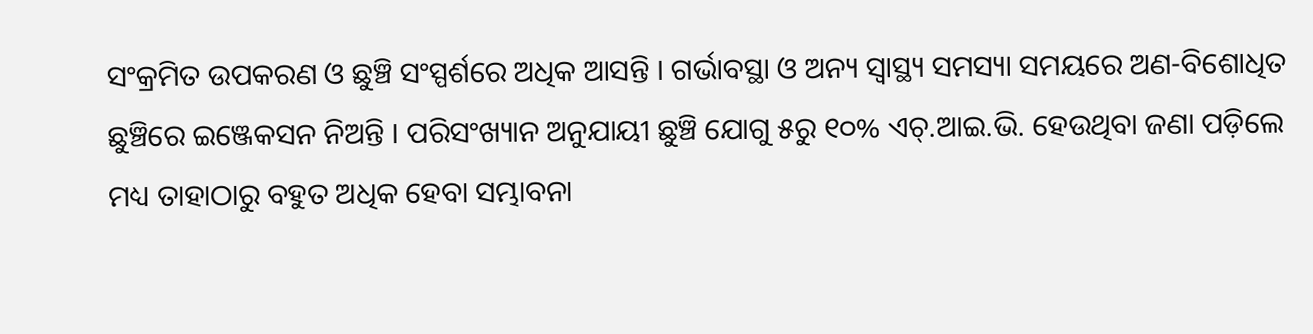ସଂକ୍ରମିତ ଉପକରଣ ଓ ଛୁଞ୍ଚି ସଂସ୍ପର୍ଶରେ ଅଧିକ ଆସନ୍ତି । ଗର୍ଭାବସ୍ଥା ଓ ଅନ୍ୟ ସ୍ୱାସ୍ଥ୍ୟ ସମସ୍ୟା ସମୟରେ ଅଣ-ବିଶୋଧିତ ଛୁଞ୍ଚିରେ ଇଞ୍ଜେକସନ ନିଅନ୍ତି । ପରିସଂଖ୍ୟାନ ଅନୁଯାୟୀ ଛୁଞ୍ଚି ଯୋଗୁ ୫ରୁ ୧୦% ଏଚ୍.ଆଇ.ଭି. ହେଉଥିବା ଜଣା ପଡ଼ିଲେ ମଧ୍ୟ ତାହାଠାରୁ ବହୁତ ଅଧିକ ହେବା ସମ୍ଭାବନା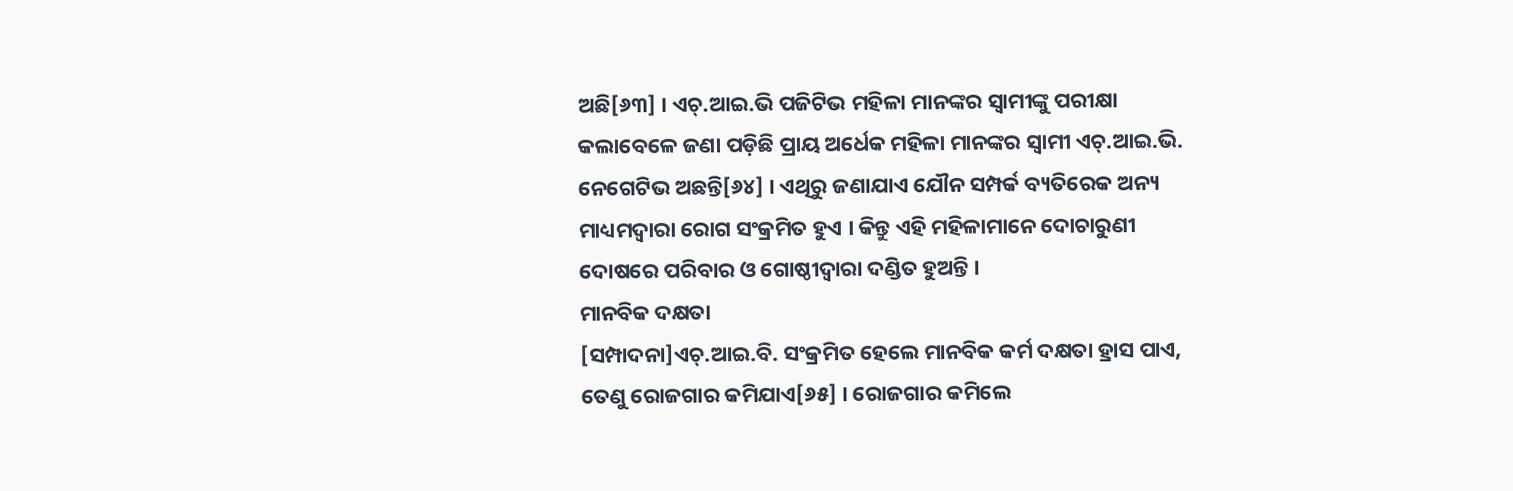ଅଛି[୬୩] । ଏଚ୍.ଆଇ.ଭି ପଜିଟିଭ ମହିଳା ମାନଙ୍କର ସ୍ୱାମୀଙ୍କୁ ପରୀକ୍ଷା କଲାବେଳେ ଜଣା ପଡ଼ିଛି ପ୍ରାୟ ଅର୍ଧେକ ମହିଳା ମାନଙ୍କର ସ୍ୱାମୀ ଏଚ୍.ଆଇ.ଭି. ନେଗେଟିଭ ଅଛନ୍ତି[୬୪] । ଏଥିରୁ ଜଣାଯାଏ ଯୌନ ସମ୍ପର୍କ ବ୍ୟତିରେକ ଅନ୍ୟ ମାଧ୍ୟମଦ୍ୱାରା ରୋଗ ସଂକ୍ରମିତ ହୁଏ । କିନ୍ତୁ ଏହି ମହିଳାମାନେ ଦୋଚାରୁଣୀ ଦୋଷରେ ପରିବାର ଓ ଗୋଷ୍ଠୀଦ୍ୱାରା ଦଣ୍ଡିତ ହୁଅନ୍ତି ।
ମାନବିକ ଦକ୍ଷତା
[ସମ୍ପାଦନା]ଏଚ୍.ଆଇ.ବି. ସଂକ୍ରମିତ ହେଲେ ମାନବିକ କର୍ମ ଦକ୍ଷତା ହ୍ରାସ ପାଏ, ତେଣୁ ରୋଜଗାର କମିଯାଏ[୬୫] । ରୋଜଗାର କମିଲେ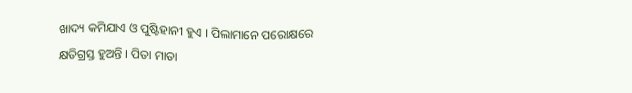ଖାଦ୍ୟ କମିଯାଏ ଓ ପୁଷ୍ଟିହାନୀ ହୁଏ । ପିଲାମାନେ ପରୋକ୍ଷରେ କ୍ଷତିଗ୍ରସ୍ତ ହୁଅନ୍ତି । ପିତା ମାତା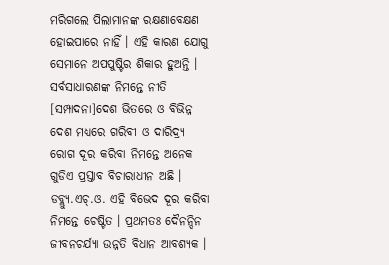ମରିଗଲେ ପିଲାମାନଙ୍କ ରକ୍ଷଣାବେକ୍ଷଣ ହୋଇପାରେ ନାହିଁ । ଏହି କାରଣ ଯୋଗୁ ସେମାନେ ଅପପୁଷ୍ଟିର ଶିକାର ହୁଅନ୍ତି ।
ସର୍ବସାଧାରଣଙ୍କ ନିମନ୍ତେ ନୀତି
[ସମ୍ପାଦନା]ଦେଶ ଭିତରେ ଓ ବିଭିନ୍ନ ଦେଶ ମଧ୍ୟରେ ଗରିବୀ ଓ ଦାରିଦ୍ର୍ୟ ରୋଗ ଦୂର କରିବା ନିମନ୍ତେ ଅନେକ ଗୁଡିଏ ପ୍ରସ୍ତାବ ବିଚାରାଧୀନ ଅଛି । ଡବ୍ଲ୍ୟୁ.ଏଚ୍.ଓ. ଏହି ବିଭେଦ ଦୂର କରିବା ନିମନ୍ତେ ଚେଷ୍ଟିତ । ପ୍ରଥମତଃ ଦୈନନ୍ଦିନ ଜୀବନଚର୍ଯ୍ୟା ଉନ୍ନତି ବିଧାନ ଆବଶ୍ୟକ ।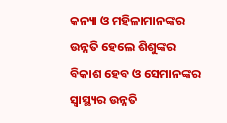କନ୍ୟା ଓ ମହିଳାମାନଙ୍କର ଉନ୍ନତି ହେଲେ ଶିଶୁଙ୍କର ବିକାଶ ହେବ ଓ ସେମାନଙ୍କର ସ୍ୱାସ୍ଥ୍ୟର ଉନ୍ନତି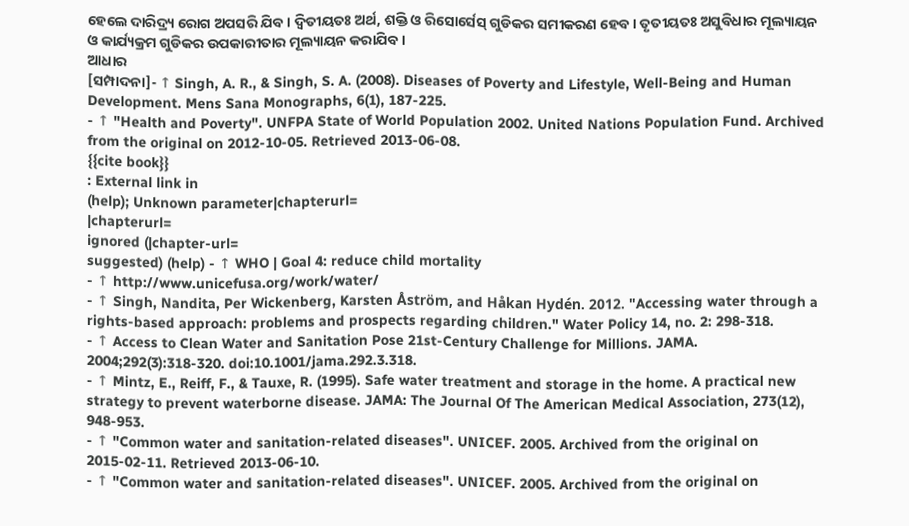ହେଲେ ଦାରିଦ୍ର୍ୟ ରୋଗ ଅପସରି ଯିବ । ଦ୍ୱିତୀୟତଃ ଅର୍ଥ, ଶକ୍ତି ଓ ରିସୋର୍ସେସ୍ ଗୁଡିକର ସମୀକରଣ ହେବ । ତୃତୀୟତଃ ଅସୁବିଧାର ମୂଲ୍ୟାୟନ ଓ କାର୍ଯ୍ୟକ୍ରମ ଗୁଡିକର ଉପକାରୀତାର ମୂଲ୍ୟାୟନ କରାଯିବ ।
ଆଧାର
[ସମ୍ପାଦନା]- ↑ Singh, A. R., & Singh, S. A. (2008). Diseases of Poverty and Lifestyle, Well-Being and Human Development. Mens Sana Monographs, 6(1), 187-225.
- ↑ "Health and Poverty". UNFPA State of World Population 2002. United Nations Population Fund. Archived from the original on 2012-10-05. Retrieved 2013-06-08.
{{cite book}}
: External link in
(help); Unknown parameter|chapterurl=
|chapterurl=
ignored (|chapter-url=
suggested) (help) - ↑ WHO | Goal 4: reduce child mortality
- ↑ http://www.unicefusa.org/work/water/
- ↑ Singh, Nandita, Per Wickenberg, Karsten Åström, and Håkan Hydén. 2012. "Accessing water through a rights-based approach: problems and prospects regarding children." Water Policy 14, no. 2: 298-318.
- ↑ Access to Clean Water and Sanitation Pose 21st-Century Challenge for Millions. JAMA. 2004;292(3):318-320. doi:10.1001/jama.292.3.318.
- ↑ Mintz, E., Reiff, F., & Tauxe, R. (1995). Safe water treatment and storage in the home. A practical new strategy to prevent waterborne disease. JAMA: The Journal Of The American Medical Association, 273(12), 948-953.
- ↑ "Common water and sanitation-related diseases". UNICEF. 2005. Archived from the original on 2015-02-11. Retrieved 2013-06-10.
- ↑ "Common water and sanitation-related diseases". UNICEF. 2005. Archived from the original on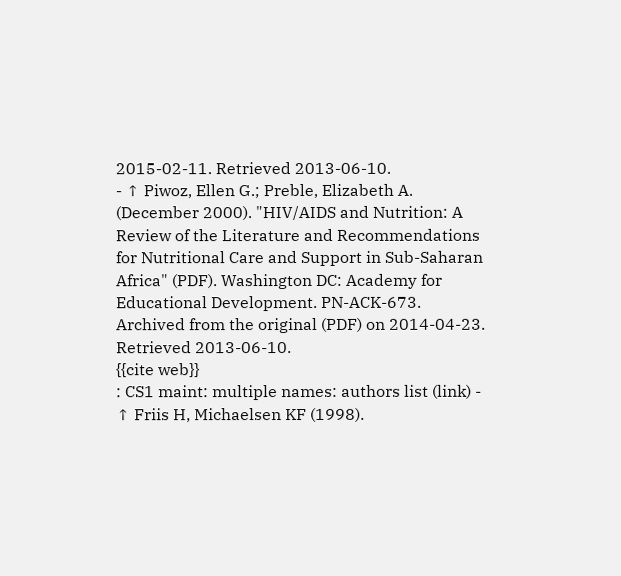2015-02-11. Retrieved 2013-06-10.
- ↑ Piwoz, Ellen G.; Preble, Elizabeth A. (December 2000). "HIV/AIDS and Nutrition: A Review of the Literature and Recommendations for Nutritional Care and Support in Sub-Saharan Africa" (PDF). Washington DC: Academy for Educational Development. PN-ACK-673. Archived from the original (PDF) on 2014-04-23. Retrieved 2013-06-10.
{{cite web}}
: CS1 maint: multiple names: authors list (link) - ↑ Friis H, Michaelsen KF (1998).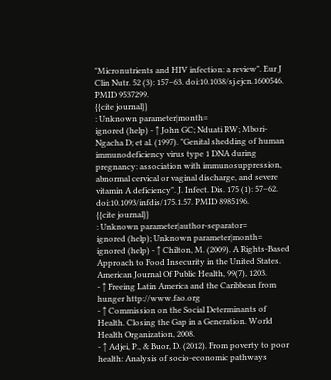"Micronutrients and HIV infection: a review". Eur J Clin Nutr. 52 (3): 157–63. doi:10.1038/sj.ejcn.1600546. PMID 9537299.
{{cite journal}}
: Unknown parameter|month=
ignored (help) - ↑ John GC; Nduati RW; Mbori-Ngacha D; et al. (1997). "Genital shedding of human immunodeficiency virus type 1 DNA during pregnancy: association with immunosuppression, abnormal cervical or vaginal discharge, and severe vitamin A deficiency". J. Infect. Dis. 175 (1): 57–62. doi:10.1093/infdis/175.1.57. PMID 8985196.
{{cite journal}}
: Unknown parameter|author-separator=
ignored (help); Unknown parameter|month=
ignored (help) - ↑ Chilton, M. (2009). A Rights-Based Approach to Food Insecurity in the United States. American Journal Of Public Health, 99(7), 1203.
- ↑ Freeing Latin America and the Caribbean from hunger http://www.fao.org
- ↑ Commission on the Social Determinants of Health. Closing the Gap in a Generation. World Health Organization, 2008.
- ↑ Adjei, P., & Buor, D. (2012). From poverty to poor health: Analysis of socio-economic pathways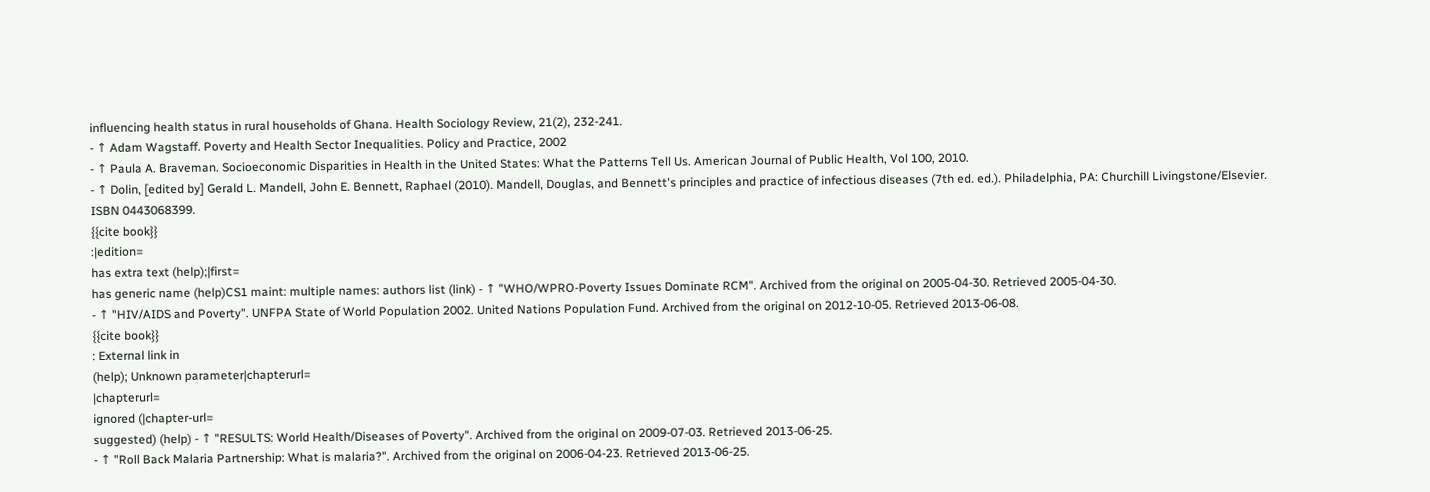influencing health status in rural households of Ghana. Health Sociology Review, 21(2), 232-241.
- ↑ Adam Wagstaff. Poverty and Health Sector Inequalities. Policy and Practice, 2002
- ↑ Paula A. Braveman. Socioeconomic Disparities in Health in the United States: What the Patterns Tell Us. American Journal of Public Health, Vol 100, 2010.
- ↑ Dolin, [edited by] Gerald L. Mandell, John E. Bennett, Raphael (2010). Mandell, Douglas, and Bennett's principles and practice of infectious diseases (7th ed. ed.). Philadelphia, PA: Churchill Livingstone/Elsevier. ISBN 0443068399.
{{cite book}}
:|edition=
has extra text (help);|first=
has generic name (help)CS1 maint: multiple names: authors list (link) - ↑ "WHO/WPRO-Poverty Issues Dominate RCM". Archived from the original on 2005-04-30. Retrieved 2005-04-30.
- ↑ "HIV/AIDS and Poverty". UNFPA State of World Population 2002. United Nations Population Fund. Archived from the original on 2012-10-05. Retrieved 2013-06-08.
{{cite book}}
: External link in
(help); Unknown parameter|chapterurl=
|chapterurl=
ignored (|chapter-url=
suggested) (help) - ↑ "RESULTS: World Health/Diseases of Poverty". Archived from the original on 2009-07-03. Retrieved 2013-06-25.
- ↑ "Roll Back Malaria Partnership: What is malaria?". Archived from the original on 2006-04-23. Retrieved 2013-06-25.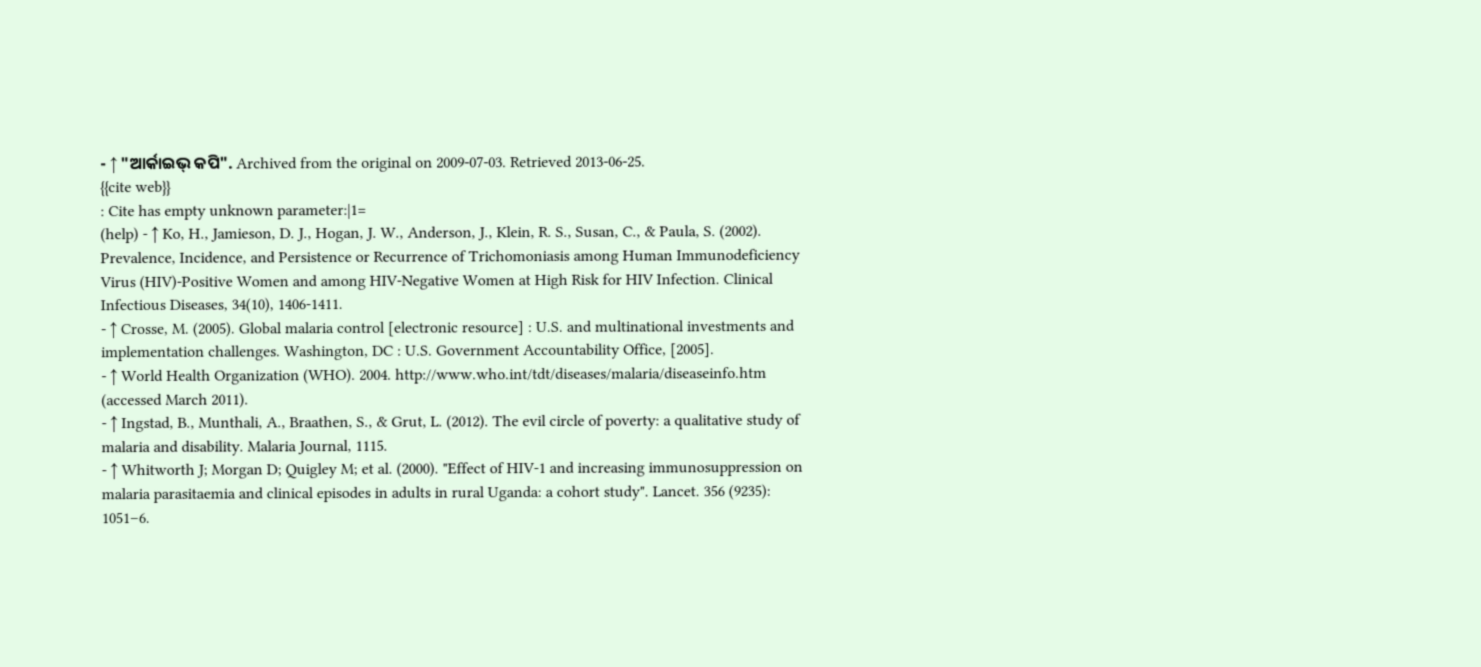- ↑ "ଆର୍କାଇଭ୍ କପି". Archived from the original on 2009-07-03. Retrieved 2013-06-25.
{{cite web}}
: Cite has empty unknown parameter:|1=
(help) - ↑ Ko, H., Jamieson, D. J., Hogan, J. W., Anderson, J., Klein, R. S., Susan, C., & Paula, S. (2002). Prevalence, Incidence, and Persistence or Recurrence of Trichomoniasis among Human Immunodeficiency Virus (HIV)-Positive Women and among HIV-Negative Women at High Risk for HIV Infection. Clinical Infectious Diseases, 34(10), 1406-1411.
- ↑ Crosse, M. (2005). Global malaria control [electronic resource] : U.S. and multinational investments and implementation challenges. Washington, DC : U.S. Government Accountability Office, [2005].
- ↑ World Health Organization (WHO). 2004. http://www.who.int/tdt/diseases/malaria/diseaseinfo.htm (accessed March 2011).
- ↑ Ingstad, B., Munthali, A., Braathen, S., & Grut, L. (2012). The evil circle of poverty: a qualitative study of malaria and disability. Malaria Journal, 1115.
- ↑ Whitworth J; Morgan D; Quigley M; et al. (2000). "Effect of HIV-1 and increasing immunosuppression on malaria parasitaemia and clinical episodes in adults in rural Uganda: a cohort study". Lancet. 356 (9235): 1051–6.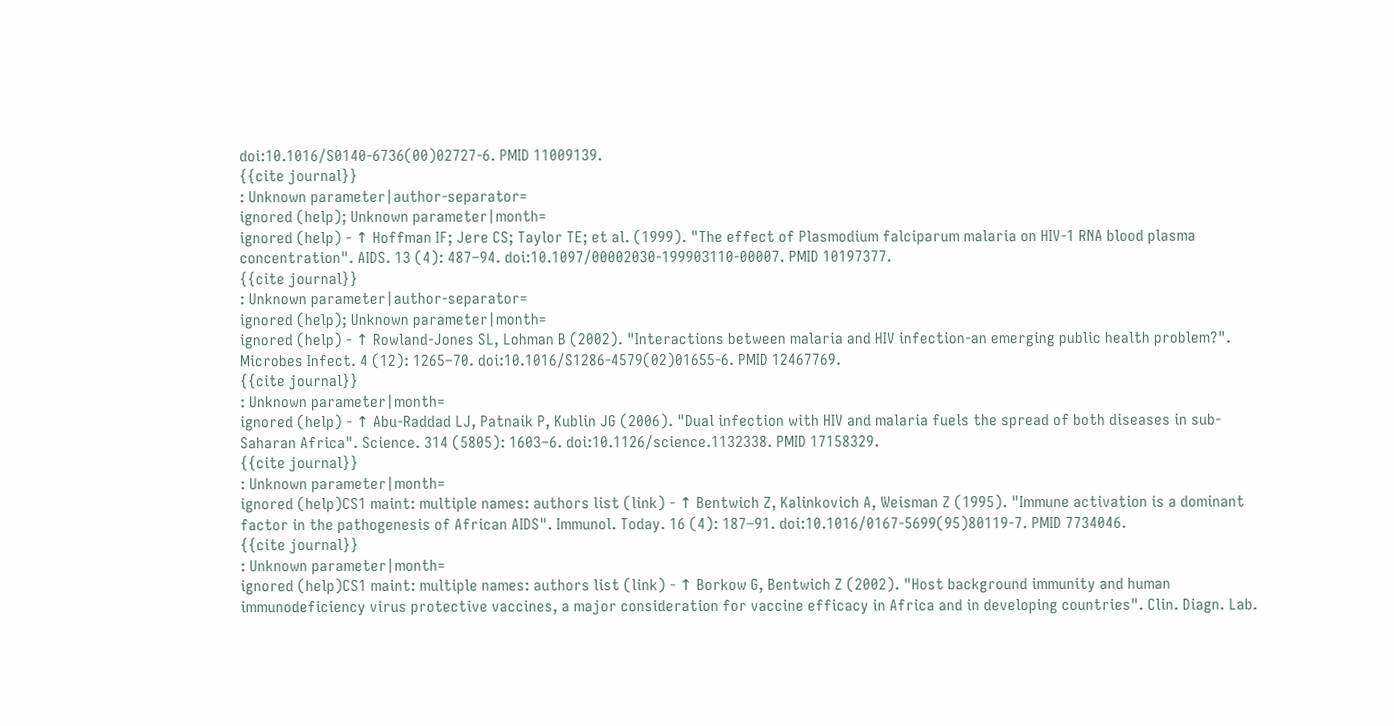doi:10.1016/S0140-6736(00)02727-6. PMID 11009139.
{{cite journal}}
: Unknown parameter|author-separator=
ignored (help); Unknown parameter|month=
ignored (help) - ↑ Hoffman IF; Jere CS; Taylor TE; et al. (1999). "The effect of Plasmodium falciparum malaria on HIV-1 RNA blood plasma concentration". AIDS. 13 (4): 487–94. doi:10.1097/00002030-199903110-00007. PMID 10197377.
{{cite journal}}
: Unknown parameter|author-separator=
ignored (help); Unknown parameter|month=
ignored (help) - ↑ Rowland-Jones SL, Lohman B (2002). "Interactions between malaria and HIV infection-an emerging public health problem?". Microbes Infect. 4 (12): 1265–70. doi:10.1016/S1286-4579(02)01655-6. PMID 12467769.
{{cite journal}}
: Unknown parameter|month=
ignored (help) - ↑ Abu-Raddad LJ, Patnaik P, Kublin JG (2006). "Dual infection with HIV and malaria fuels the spread of both diseases in sub-Saharan Africa". Science. 314 (5805): 1603–6. doi:10.1126/science.1132338. PMID 17158329.
{{cite journal}}
: Unknown parameter|month=
ignored (help)CS1 maint: multiple names: authors list (link) - ↑ Bentwich Z, Kalinkovich A, Weisman Z (1995). "Immune activation is a dominant factor in the pathogenesis of African AIDS". Immunol. Today. 16 (4): 187–91. doi:10.1016/0167-5699(95)80119-7. PMID 7734046.
{{cite journal}}
: Unknown parameter|month=
ignored (help)CS1 maint: multiple names: authors list (link) - ↑ Borkow G, Bentwich Z (2002). "Host background immunity and human immunodeficiency virus protective vaccines, a major consideration for vaccine efficacy in Africa and in developing countries". Clin. Diagn. Lab.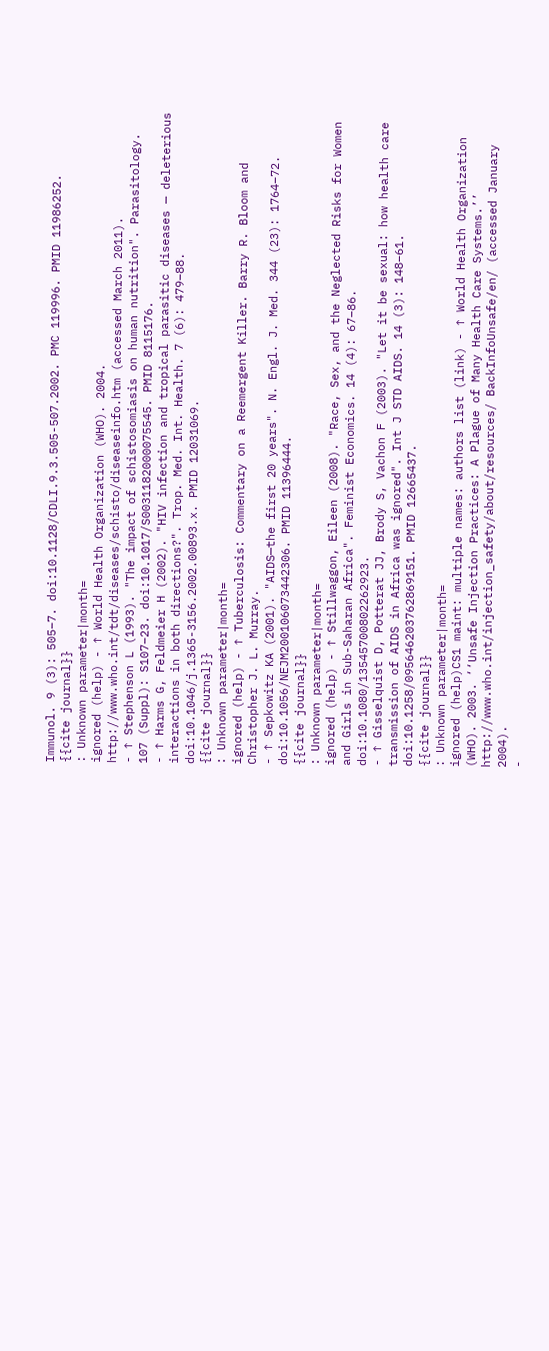Immunol. 9 (3): 505–7. doi:10.1128/CDLI.9.3.505-507.2002. PMC 119996. PMID 11986252.
{{cite journal}}
: Unknown parameter|month=
ignored (help) - ↑ World Health Organization (WHO). 2004. http://www.who.int/tdt/diseases/schisto/diseaseinfo.htm (accessed March 2011).
- ↑ Stephenson L (1993). "The impact of schistosomiasis on human nutrition". Parasitology. 107 (Suppl): S107–23. doi:10.1017/S0031182000075545. PMID 8115176.
- ↑ Harms G, Feldmeier H (2002). "HIV infection and tropical parasitic diseases — deleterious interactions in both directions?". Trop. Med. Int. Health. 7 (6): 479–88. doi:10.1046/j.1365-3156.2002.00893.x. PMID 12031069.
{{cite journal}}
: Unknown parameter|month=
ignored (help) - ↑ Tuberculosis: Commentary on a Reemergent Killer. Barry R. Bloom and Christopher J. L. Murray.
- ↑ Sepkowitz KA (2001). "AIDS—the first 20 years". N. Engl. J. Med. 344 (23): 1764–72. doi:10.1056/NEJM200106073442306. PMID 11396444.
{{cite journal}}
: Unknown parameter|month=
ignored (help) - ↑ Stillwaggon, Eileen (2008). "Race, Sex, and the Neglected Risks for Women and Girls in Sub-Saharan Africa". Feminist Economics. 14 (4): 67–86. doi:10.1080/13545700802262923.
- ↑ Gisselquist D, Potterat JJ, Brody S, Vachon F (2003). "Let it be sexual: how health care transmission of AIDS in Africa was ignored". Int J STD AIDS. 14 (3): 148–61. doi:10.1258/095646203762869151. PMID 12665437.
{{cite journal}}
: Unknown parameter|month=
ignored (help)CS1 maint: multiple names: authors list (link) - ↑ World Health Organization (WHO). 2003. ‘‘Unsafe Injection Practices: A Plague of Many Health Care Systems.’’ http://www.who.int/injection_safety/about/resources/ BackInfoUnsafe/en/ (accessed January 2004).
-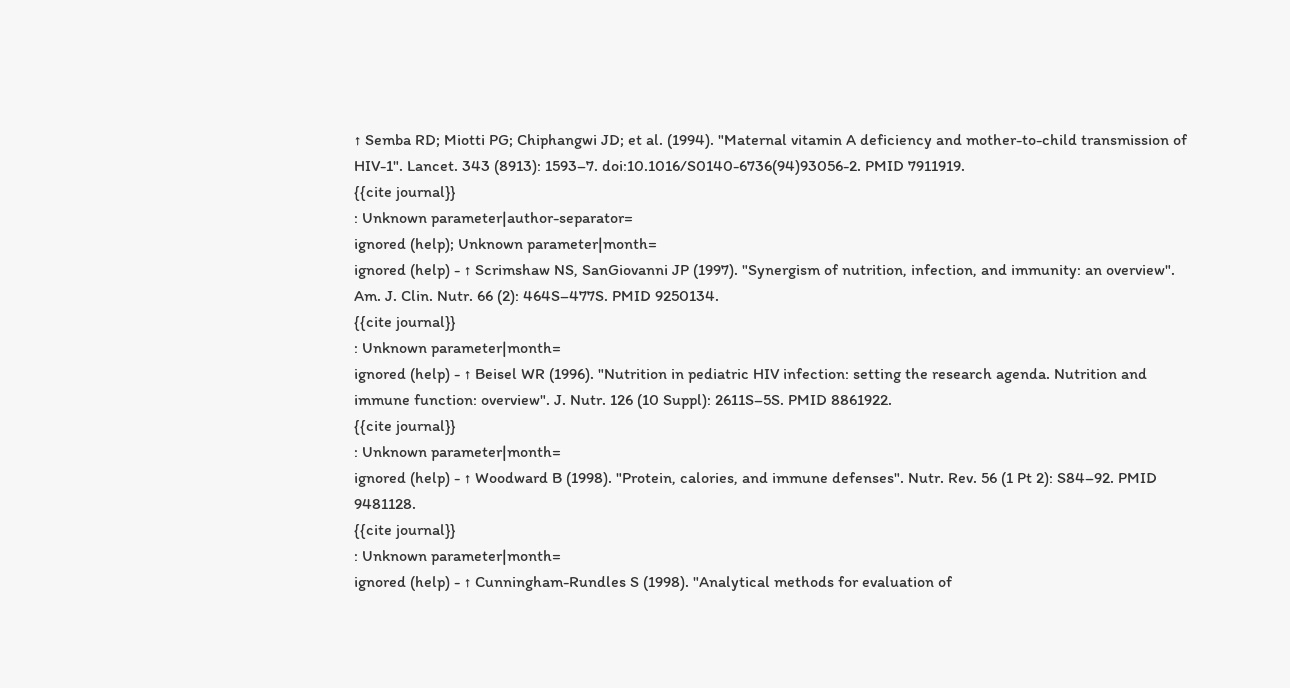↑ Semba RD; Miotti PG; Chiphangwi JD; et al. (1994). "Maternal vitamin A deficiency and mother-to-child transmission of HIV-1". Lancet. 343 (8913): 1593–7. doi:10.1016/S0140-6736(94)93056-2. PMID 7911919.
{{cite journal}}
: Unknown parameter|author-separator=
ignored (help); Unknown parameter|month=
ignored (help) - ↑ Scrimshaw NS, SanGiovanni JP (1997). "Synergism of nutrition, infection, and immunity: an overview". Am. J. Clin. Nutr. 66 (2): 464S–477S. PMID 9250134.
{{cite journal}}
: Unknown parameter|month=
ignored (help) - ↑ Beisel WR (1996). "Nutrition in pediatric HIV infection: setting the research agenda. Nutrition and immune function: overview". J. Nutr. 126 (10 Suppl): 2611S–5S. PMID 8861922.
{{cite journal}}
: Unknown parameter|month=
ignored (help) - ↑ Woodward B (1998). "Protein, calories, and immune defenses". Nutr. Rev. 56 (1 Pt 2): S84–92. PMID 9481128.
{{cite journal}}
: Unknown parameter|month=
ignored (help) - ↑ Cunningham-Rundles S (1998). "Analytical methods for evaluation of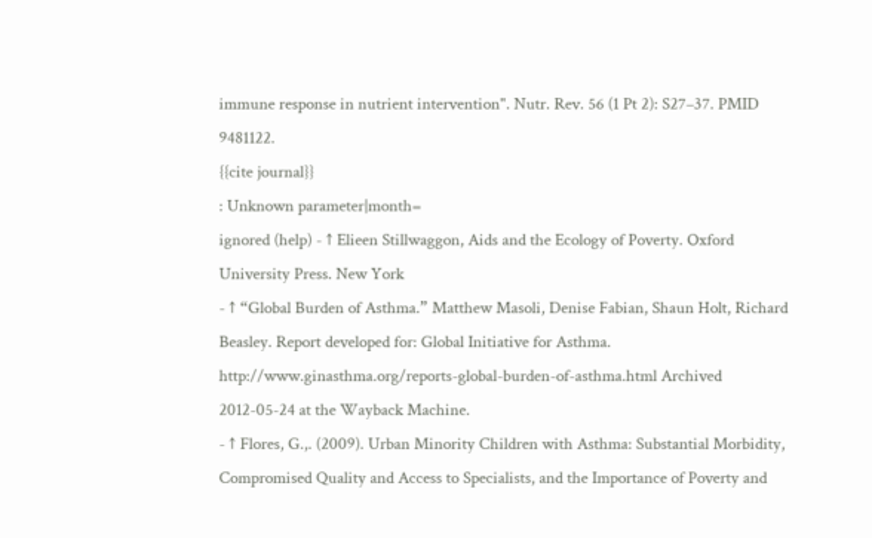immune response in nutrient intervention". Nutr. Rev. 56 (1 Pt 2): S27–37. PMID 9481122.
{{cite journal}}
: Unknown parameter|month=
ignored (help) - ↑ Elieen Stillwaggon, Aids and the Ecology of Poverty. Oxford University Press. New York
- ↑ “Global Burden of Asthma.” Matthew Masoli, Denise Fabian, Shaun Holt, Richard Beasley. Report developed for: Global Initiative for Asthma. http://www.ginasthma.org/reports-global-burden-of-asthma.html Archived 2012-05-24 at the Wayback Machine.
- ↑ Flores, G.,. (2009). Urban Minority Children with Asthma: Substantial Morbidity, Compromised Quality and Access to Specialists, and the Importance of Poverty and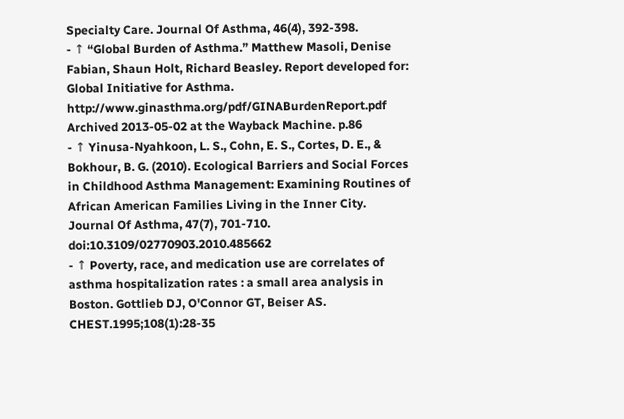Specialty Care. Journal Of Asthma, 46(4), 392-398.
- ↑ “Global Burden of Asthma.” Matthew Masoli, Denise Fabian, Shaun Holt, Richard Beasley. Report developed for: Global Initiative for Asthma. http://www.ginasthma.org/pdf/GINABurdenReport.pdf Archived 2013-05-02 at the Wayback Machine. p.86
- ↑ Yinusa-Nyahkoon, L. S., Cohn, E. S., Cortes, D. E., & Bokhour, B. G. (2010). Ecological Barriers and Social Forces in Childhood Asthma Management: Examining Routines of African American Families Living in the Inner City. Journal Of Asthma, 47(7), 701-710. doi:10.3109/02770903.2010.485662
- ↑ Poverty, race, and medication use are correlates of asthma hospitalization rates : a small area analysis in Boston. Gottlieb DJ, O'Connor GT, Beiser AS. CHEST.1995;108(1):28-35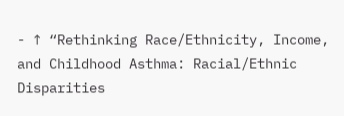- ↑ “Rethinking Race/Ethnicity, Income, and Childhood Asthma: Racial/Ethnic Disparities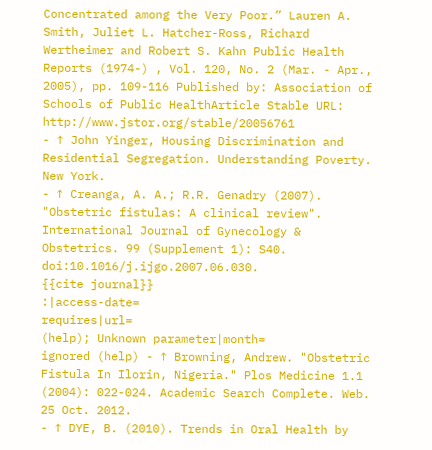Concentrated among the Very Poor.” Lauren A. Smith, Juliet L. Hatcher-Ross, Richard Wertheimer and Robert S. Kahn Public Health Reports (1974-) , Vol. 120, No. 2 (Mar. - Apr., 2005), pp. 109-116 Published by: Association of Schools of Public HealthArticle Stable URL: http://www.jstor.org/stable/20056761
- ↑ John Yinger, Housing Discrimination and Residential Segregation. Understanding Poverty. New York.
- ↑ Creanga, A. A.; R.R. Genadry (2007). "Obstetric fistulas: A clinical review". International Journal of Gynecology & Obstetrics. 99 (Supplement 1): S40. doi:10.1016/j.ijgo.2007.06.030.
{{cite journal}}
:|access-date=
requires|url=
(help); Unknown parameter|month=
ignored (help) - ↑ Browning, Andrew. "Obstetric Fistula In Ilorin, Nigeria." Plos Medicine 1.1 (2004): 022-024. Academic Search Complete. Web. 25 Oct. 2012.
- ↑ DYE, B. (2010). Trends in Oral Health by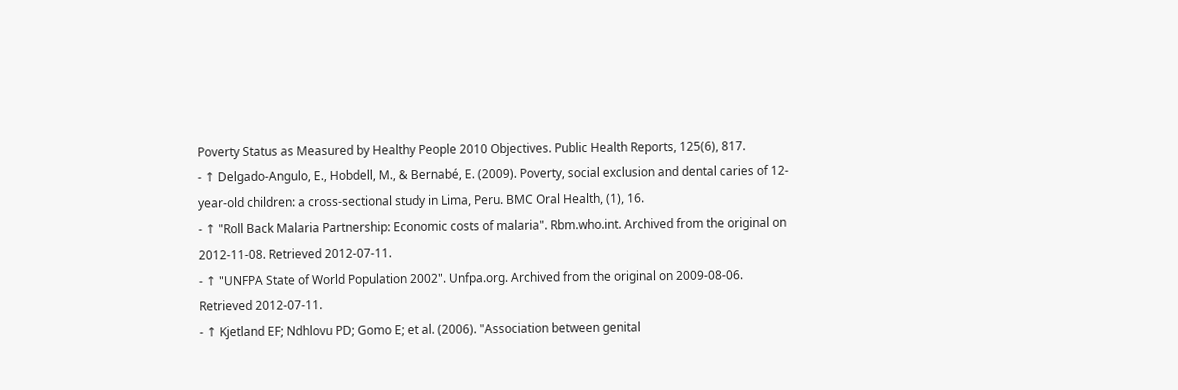Poverty Status as Measured by Healthy People 2010 Objectives. Public Health Reports, 125(6), 817.
- ↑ Delgado-Angulo, E., Hobdell, M., & Bernabé, E. (2009). Poverty, social exclusion and dental caries of 12-year-old children: a cross-sectional study in Lima, Peru. BMC Oral Health, (1), 16.
- ↑ "Roll Back Malaria Partnership: Economic costs of malaria". Rbm.who.int. Archived from the original on 2012-11-08. Retrieved 2012-07-11.
- ↑ "UNFPA State of World Population 2002". Unfpa.org. Archived from the original on 2009-08-06. Retrieved 2012-07-11.
- ↑ Kjetland EF; Ndhlovu PD; Gomo E; et al. (2006). "Association between genital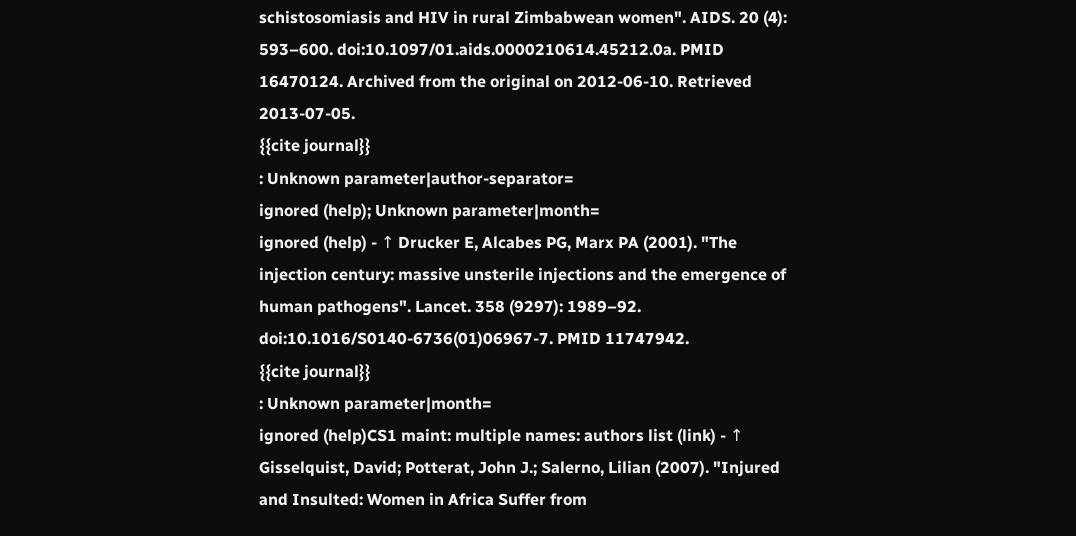schistosomiasis and HIV in rural Zimbabwean women". AIDS. 20 (4): 593–600. doi:10.1097/01.aids.0000210614.45212.0a. PMID 16470124. Archived from the original on 2012-06-10. Retrieved 2013-07-05.
{{cite journal}}
: Unknown parameter|author-separator=
ignored (help); Unknown parameter|month=
ignored (help) - ↑ Drucker E, Alcabes PG, Marx PA (2001). "The injection century: massive unsterile injections and the emergence of human pathogens". Lancet. 358 (9297): 1989–92. doi:10.1016/S0140-6736(01)06967-7. PMID 11747942.
{{cite journal}}
: Unknown parameter|month=
ignored (help)CS1 maint: multiple names: authors list (link) - ↑ Gisselquist, David; Potterat, John J.; Salerno, Lilian (2007). "Injured and Insulted: Women in Africa Suffer from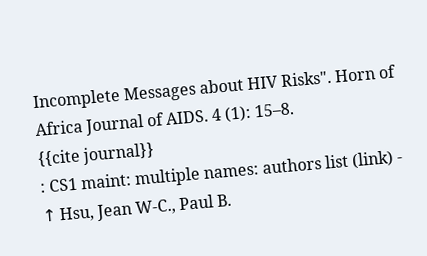Incomplete Messages about HIV Risks". Horn of Africa Journal of AIDS. 4 (1): 15–8.
{{cite journal}}
: CS1 maint: multiple names: authors list (link) - ↑ Hsu, Jean W-C., Paul B.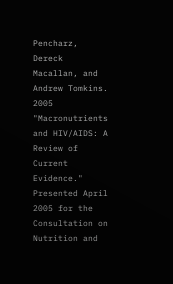Pencharz, Dereck Macallan, and Andrew Tomkins. 2005 "Macronutrients and HIV/AIDS: A Review of Current Evidence." Presented April 2005 for the Consultation on Nutrition and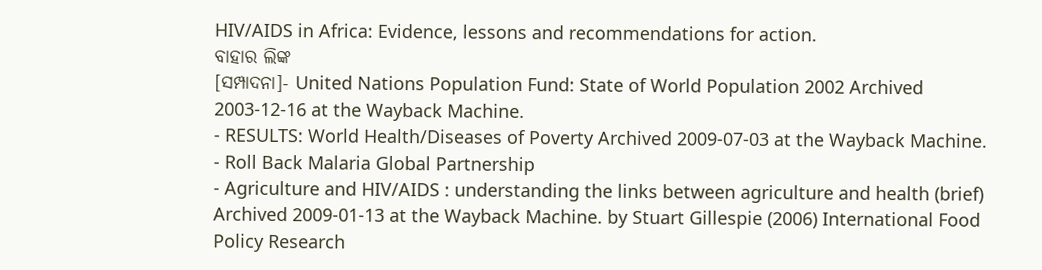HIV/AIDS in Africa: Evidence, lessons and recommendations for action.
ବାହାର ଲିଙ୍କ
[ସମ୍ପାଦନା]- United Nations Population Fund: State of World Population 2002 Archived 2003-12-16 at the Wayback Machine.
- RESULTS: World Health/Diseases of Poverty Archived 2009-07-03 at the Wayback Machine.
- Roll Back Malaria Global Partnership
- Agriculture and HIV/AIDS : understanding the links between agriculture and health (brief) Archived 2009-01-13 at the Wayback Machine. by Stuart Gillespie (2006) International Food Policy Research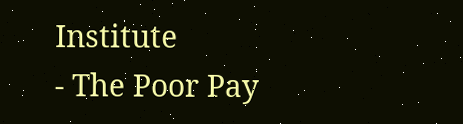Institute
- The Poor Pay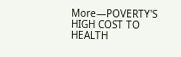More—POVERTY'S HIGH COST TO HEALTH